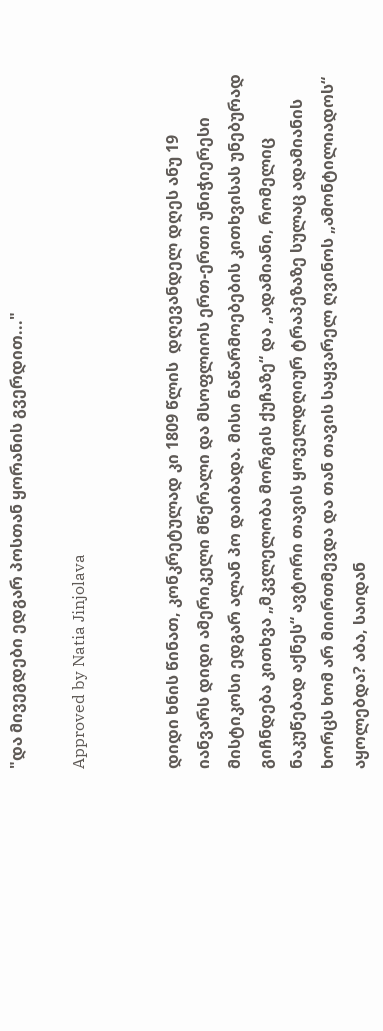"და მივეგდები ედგარ პოსთან ყორანის გვერდით..."

Approved by Natia Jinjolava


დიდი ხნის წინათ, კონკრეტულად კი 1809 წლის  დღევანდელ დღეს ანუ 19 იანვარს დიდი ამერიკელი მწერალი და მსოფლიოს ერთ-ერთი უნიჭიერესი მისტიკოსი ედგარ ალან პო დაიბადა. მისი ნაწარმოებების კითხვისას უნებურად გიჩნდება კითხვა „მკვლელობა მორგის ქუჩაზე“ და „ადამიანი, რომელიც ნაკუწებად აქნეს“ ავტორი თავის ყოველდღიურ ტრაპეზაზე სულაც ადამიანის ხორცს ხომ არ მიირთმევდა და თან თავის საყვარელ ღვინოს „ამონტილიადოს“ აყოლებდა? აბა, საიდან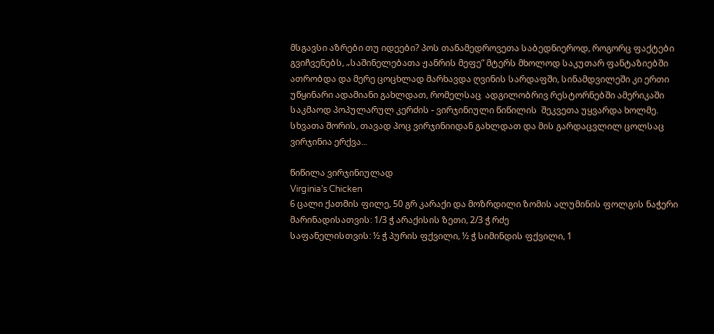მსგავსი აზრები თუ იდეები? პოს თანამედროვეთა საბედნიეროდ, როგორც ფაქტები გვიჩვენებს, „საშინელებათა ჟანრის მეფე“ მტერს მხოლოდ საკუთარ ფანტაზიებში ათრობდა და მერე ცოცხლად მარხავდა ღვინის სარდაფში, სინამდვილეში კი ერთი უწყინარი ადამიანი გახლდათ, რომელსაც  ადგილობრივ რესტორნებში ამერიკაში საკმაოდ პოპულარულ კერძის - ვირჯინიული წიწილის  შეკვეთა უყვარდა ხოლმე. სხვათა შორის, თავად პოც ვირჯინიიდან გახლდათ და მის გარდაცვლილ ცოლსაც ვირჯინია ერქვა...

წიწილა ვირჯინიულად
Virginia’s Chicken
6 ცალი ქათმის ფილე, 50 გრ კარაქი და მოზრდილი ზომის ალუმინის ფოლგის ნაჭერი
მარინადისათვის: 1/3 ჭ არაქისის ზეთი, 2/3 ჭ რძე
საფანელისთვის: ½ ჭ პურის ფქვილი, ½ ჭ სიმინდის ფქვილი, 1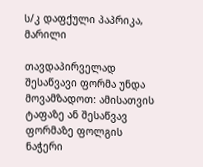ს/კ დაფქული პაპრიკა, მარილი

თავდაპირველად შესაწვავი ფორმა უნდა მოვამზადოთ: ამისათვის ტაფაზე ან შესაწვავ ფორმაზე ფოლგის ნაჭერი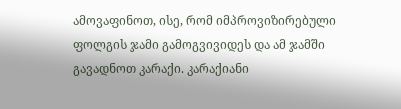ამოვაფინოთ, ისე, რომ იმპროვიზირებული ფოლგის ჯამი გამოგვივიდეს და ამ ჯამში გავადნოთ კარაქი. კარაქიანი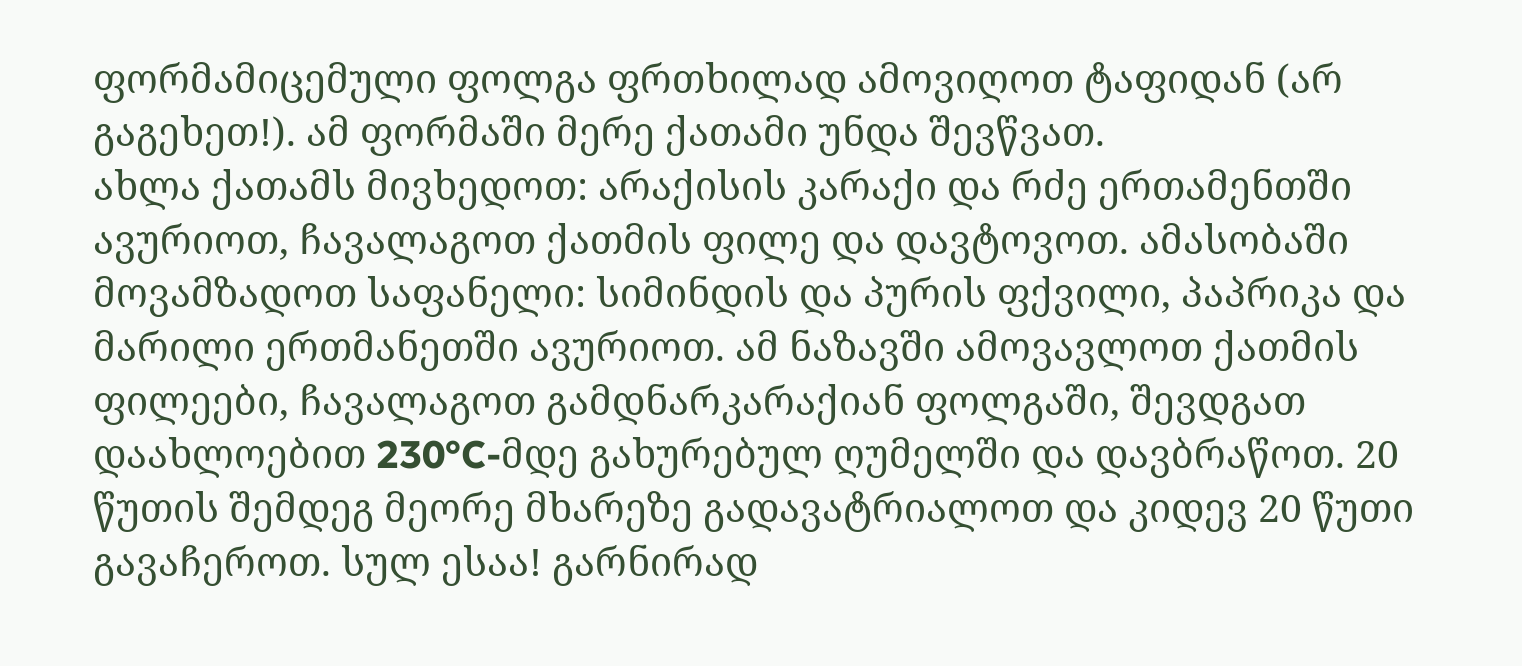ფორმამიცემული ფოლგა ფრთხილად ამოვიღოთ ტაფიდან (არ გაგეხეთ!). ამ ფორმაში მერე ქათამი უნდა შევწვათ.
ახლა ქათამს მივხედოთ: არაქისის კარაქი და რძე ერთამენთში ავურიოთ, ჩავალაგოთ ქათმის ფილე და დავტოვოთ. ამასობაში მოვამზადოთ საფანელი: სიმინდის და პურის ფქვილი, პაპრიკა და მარილი ერთმანეთში ავურიოთ. ამ ნაზავში ამოვავლოთ ქათმის ფილეები, ჩავალაგოთ გამდნარკარაქიან ფოლგაში, შევდგათ დაახლოებით 230°C-მდე გახურებულ ღუმელში და დავბრაწოთ. 20 წუთის შემდეგ მეორე მხარეზე გადავატრიალოთ და კიდევ 20 წუთი გავაჩეროთ. სულ ესაა! გარნირად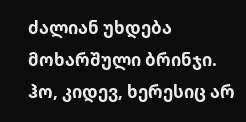ძალიან უხდება მოხარშული ბრინჯი.
ჰო, კიდევ, ხერესიც არ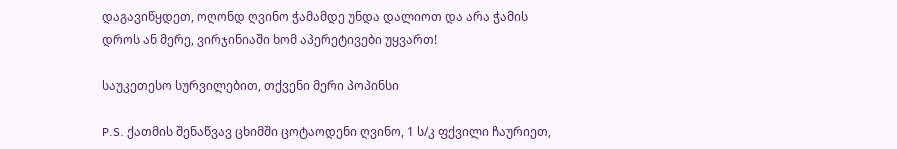დაგავიწყდეთ, ოღონდ ღვინო ჭამამდე უნდა დალიოთ და არა ჭამის დროს ან მერე, ვირჯინიაში ხომ აპერეტივები უყვართ!

საუკეთესო სურვილებით, თქვენი მერი პოპინსი

P.S. ქათმის შენაწვავ ცხიმში ცოტაოდენი ღვინო, 1 ს/კ ფქვილი ჩაურიეთ,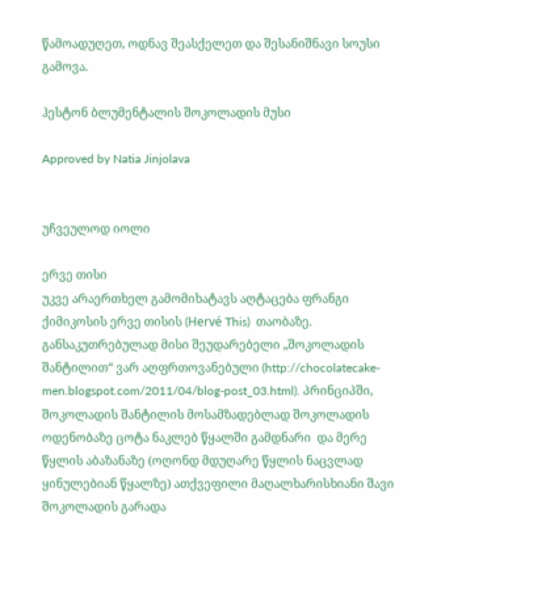წამოადუღეთ, ოდნავ შეასქელეთ და შესანიშნავი სოუსი გამოვა.

ჰესტონ ბლუმენტალის შოკოლადის მუსი

Approved by Natia Jinjolava


უჩვეულოდ იოლი

ერვე თისი
უკვე არაერთხელ გამომიხატავს აღტაცება ფრანგი ქიმიკოსის ერვე თისის (Hervé This)  თაობაზე. განსაკუთრებულად მისი შეუდარებელი „შოკოლადის შანტილით“ ვარ აღფრთოვანებული (http://chocolatecake-men.blogspot.com/2011/04/blog-post_03.html). პრინციპში, შოკოლადის შანტილის მოსამზადებლად შოკოლადის ოდენობაზე ცოტა ნაკლებ წყალში გამდნარი  და მერე წყლის აბაზანაზე (ოღონდ მდუღარე წყლის ნაცვლად ყინულებიან წყალზე) ათქვეფილი მაღალხარისხიანი შავი შოკოლადის გარადა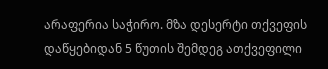არაფერია საჭირო. მზა დესერტი თქვეფის დაწყებიდან 5 წუთის შემდეგ ათქვეფილი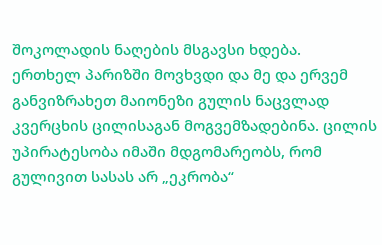შოკოლადის ნაღების მსგავსი ხდება.
ერთხელ პარიზში მოვხვდი და მე და ერვემ განვიზრახეთ მაიონეზი გულის ნაცვლად კვერცხის ცილისაგან მოგვემზადებინა. ცილის უპირატესობა იმაში მდგომარეობს, რომ გულივით სასას არ „ეკრობა“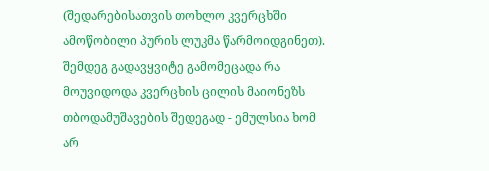(შედარებისათვის თოხლო კვერცხში ამოწობილი პურის ლუკმა წარმოიდგინეთ).
შემდეგ გადავყვიტე გამომეცადა რა მოუვიდოდა კვერცხის ცილის მაიონეზს თბოდამუშავების შედეგად - ემულსია ხომ არ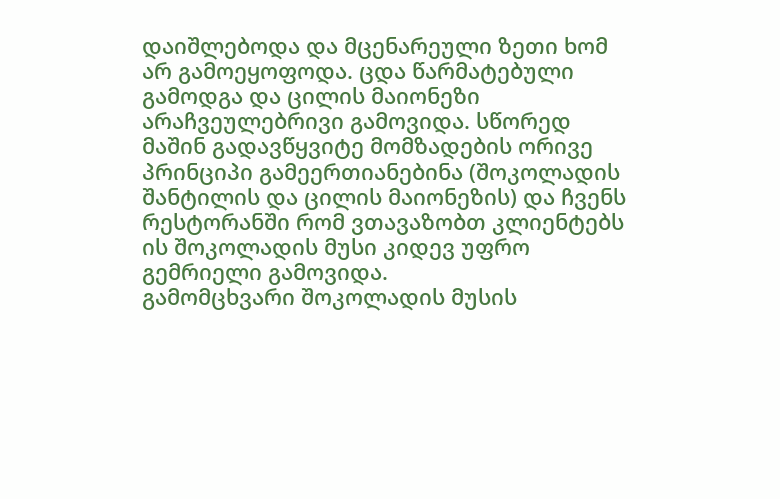დაიშლებოდა და მცენარეული ზეთი ხომ არ გამოეყოფოდა. ცდა წარმატებული გამოდგა და ცილის მაიონეზი არაჩვეულებრივი გამოვიდა. სწორედ მაშინ გადავწყვიტე მომზადების ორივე პრინციპი გამეერთიანებინა (შოკოლადის შანტილის და ცილის მაიონეზის) და ჩვენს რესტორანში რომ ვთავაზობთ კლიენტებს ის შოკოლადის მუსი კიდევ უფრო გემრიელი გამოვიდა.
გამომცხვარი შოკოლადის მუსის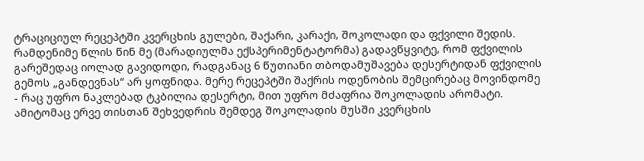ტრაციციულ რეცეპტში კვერცხის გულები, შაქარი, კარაქი, შოკოლადი და ფქვილი შედის. რამდენიმე წლის წინ მე (მარადიულმა ექსპერიმენტატორმა) გადავწყვიტე, რომ ფქვილის გარეშედაც იოლად გავიდოდი, რადგანაც 6 წუთიანი თბოდამუშავება დესერტიდან ფქვილის გემოს „განდევნას“ არ ყოფნიდა. მერე რეცეპტში შაქრის ოდენობის შემცირებაც მოვინდომე - რაც უფრო ნაკლებად ტკბილია დესერტი, მით უფრო მძაფრია შოკოლადის არომატი.
ამიტომაც ერვე თისთან შეხვედრის შემდეგ შოკოლადის მუსში კვერცხის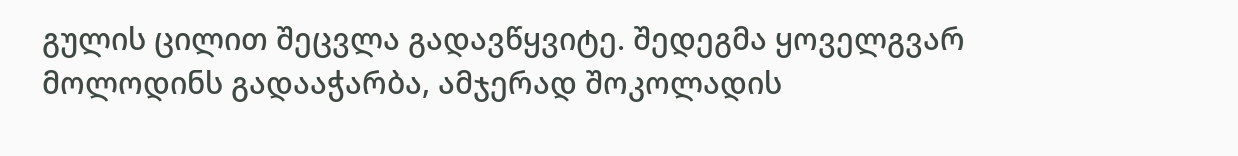გულის ცილით შეცვლა გადავწყვიტე. შედეგმა ყოველგვარ მოლოდინს გადააჭარბა, ამჯერად შოკოლადის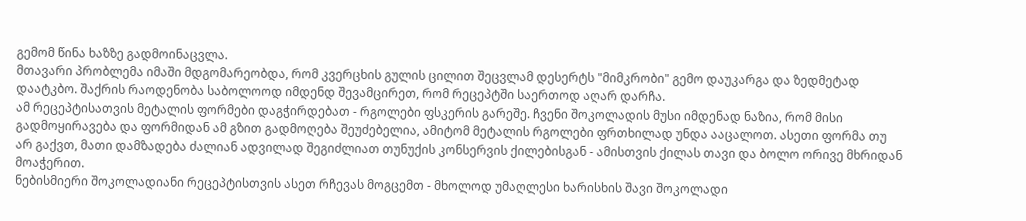გემომ წინა ხაზზე გადმოინაცვლა.
მთავარი პრობლემა იმაში მდგომარეობდა, რომ კვერცხის გულის ცილით შეცვლამ დესერტს "მიმკრობი" გემო დაუკარგა და ზედმეტად დაატკბო. შაქრის რაოდენობა საბოლოოდ იმდენდ შევამცირეთ, რომ რეცეპტში საერთოდ აღარ დარჩა.
ამ რეცეპტისათვის მეტალის ფორმები დაგჭირდებათ - რგოლები ფსკერის გარეშე. ჩვენი შოკოლადის მუსი იმდენად ნაზია, რომ მისი გადმოყირავება და ფორმიდან ამ გზით გადმოღება შეუძებელია, ამიტომ მეტალის რგოლები ფრთხილად უნდა ააცალოთ. ასეთი ფორმა თუ არ გაქვთ, მათი დამზადება ძალიან ადვილად შეგიძლიათ თუნუქის კონსერვის ქილებისგან - ამისთვის ქილას თავი და ბოლო ორივე მხრიდან მოაჭერით.
ნებისმიერი შოკოლადიანი რეცეპტისთვის ასეთ რჩევას მოგცემთ - მხოლოდ უმაღლესი ხარისხის შავი შოკოლადი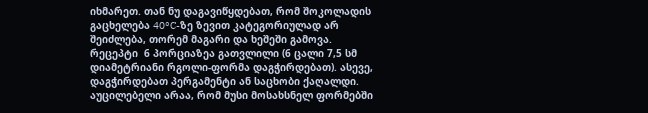იხმარეთ. თან ნუ დაგავიწყდებათ, რომ შოკოლადის გაცხელება 40°C-ზე ზევით კატეგორიულად არ შეიძლება, თორემ მაგარი და ხეშეში გამოვა. რეცეპტი  6 პორციაზეა გათვლილი (6 ცალი 7,5 სმ დიამეტრიანი რგოლი-ფორმა დაგჭირდებათ). ასევე, დაგჭირდებათ პერგამენტი ან საცხობი ქაღალდი.
აუცილებელი არაა, რომ მუსი მოსახსნელ ფორმებში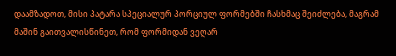დაამზადოთ, მისი პატარა სპეციალურ პორციულ ფორმებში ჩასხმაც შეიძლება, მაგრამ მაშინ გაითვალისწინეთ, რომ ფორმიდან ვეღარ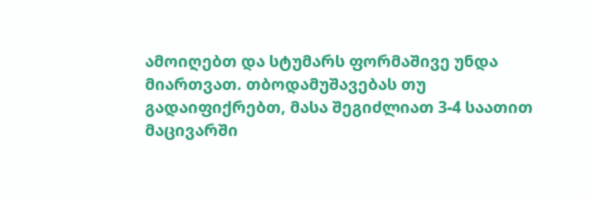ამოიღებთ და სტუმარს ფორმაშივე უნდა მიართვათ. თბოდამუშავებას თუ გადაიფიქრებთ, მასა შეგიძლიათ 3-4 საათით მაცივარში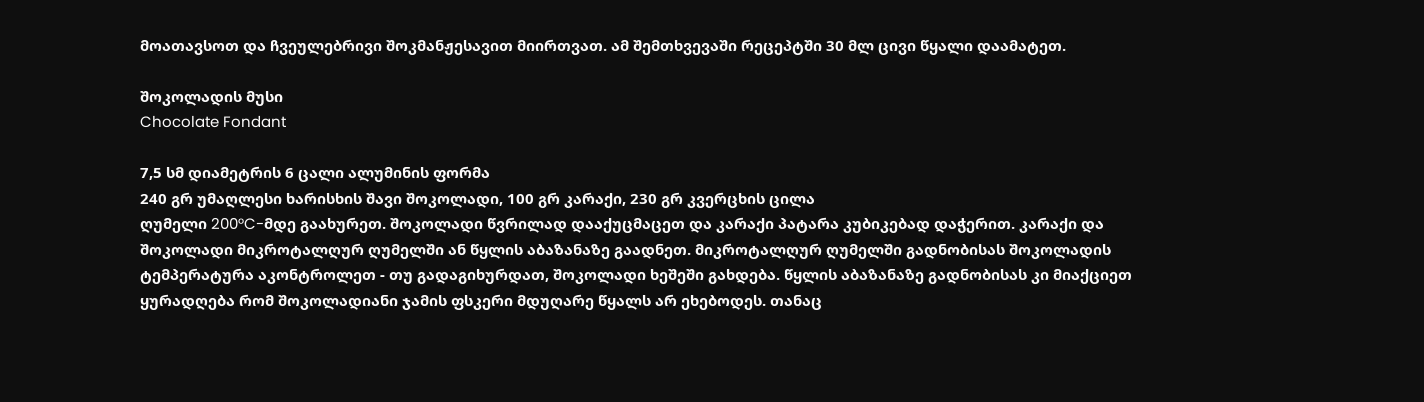მოათავსოთ და ჩვეულებრივი შოკმანჟესავით მიირთვათ. ამ შემთხვევაში რეცეპტში 30 მლ ცივი წყალი დაამატეთ.

შოკოლადის მუსი
Chocolate Fondant

7,5 სმ დიამეტრის 6 ცალი ალუმინის ფორმა
240 გრ უმაღლესი ხარისხის შავი შოკოლადი, 100 გრ კარაქი, 230 გრ კვერცხის ცილა
ღუმელი 200°C-მდე გაახურეთ. შოკოლადი წვრილად დააქუცმაცეთ და კარაქი პატარა კუბიკებად დაჭერით. კარაქი და შოკოლადი მიკროტალღურ ღუმელში ან წყლის აბაზანაზე გაადნეთ. მიკროტალღურ ღუმელში გადნობისას შოკოლადის ტემპერატურა აკონტროლეთ - თუ გადაგიხურდათ, შოკოლადი ხეშეში გახდება. წყლის აბაზანაზე გადნობისას კი მიაქციეთ ყურადღება რომ შოკოლადიანი ჯამის ფსკერი მდუღარე წყალს არ ეხებოდეს. თანაც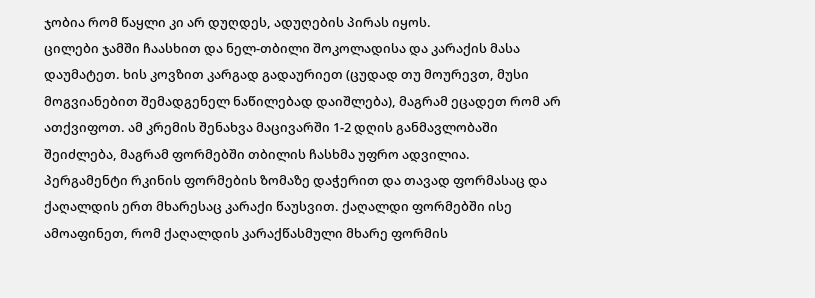ჯობია რომ წაყლი კი არ დუღდეს, ადუღების პირას იყოს.
ცილები ჯამში ჩაასხით და ნელ-თბილი შოკოლადისა და კარაქის მასა დაუმატეთ. ხის კოვზით კარგად გადაურიეთ (ცუდად თუ მოურევთ, მუსი მოგვიანებით შემადგენელ ნაწილებად დაიშლება), მაგრამ ეცადეთ რომ არ ათქვიფოთ. ამ კრემის შენახვა მაცივარში 1-2 დღის განმავლობაში შეიძლება, მაგრამ ფორმებში თბილის ჩასხმა უფრო ადვილია.
პერგამენტი რკინის ფორმების ზომაზე დაჭერით და თავად ფორმასაც და ქაღალდის ერთ მხარესაც კარაქი წაუსვით. ქაღალდი ფორმებში ისე ამოაფინეთ, რომ ქაღალდის კარაქწასმული მხარე ფორმის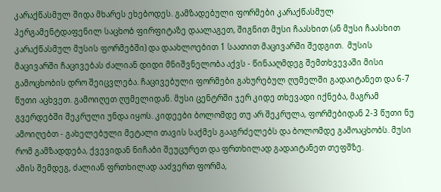კარაქწასმულ შიდა მხარეს ეხებოდეს. გამზადებული ფორმები კარაქწასმულ პერგამენტდაფენილ საცხობ ფირფიტაზე დაალაგეთ, შიგნით მუსი ჩაასხით (ან მუსი ჩაასხით კარაქწასმულ მუსის ფორმებში) და დაახლოებით 1 საათით მაცივარში შედგით.  მუსის მაცივარში ჩაცივებას ძალიან დიდი მნიშვნელობა აქვს - წინააღმდეგ შემთხვევაში მისი გამოცხობის დრო შეიცვლება. ჩაცივებული ფორმები გახურებულ ღუმელში გადაიტანეთ და 6-7 წუთი აცხვეთ. გამოიღეთ ღუმელიდან. მუსი ცენტრში ჯერ კიდე თხევადი იქნება, მაგრამ გვერდებში შეკრული უნდა იყოს. კიდეები ბოლომდე თუ არ შეკრულა, ფორმებიდან 2-3 წუთი ნუ ამოიღებთ - გახელებული მეტალი თავის საქმეს გააგრძელებს და ბოლომდე გამოაცხობს. მუსი რომ გამზადდება, ქვევიდან ნიჩაბი შეუცურეთ და ფრთხილად გადაიტანეთ თეფშზე.
ამის შემდეგ, ძალიან ფრთხილად ააძვერთ ფორმა,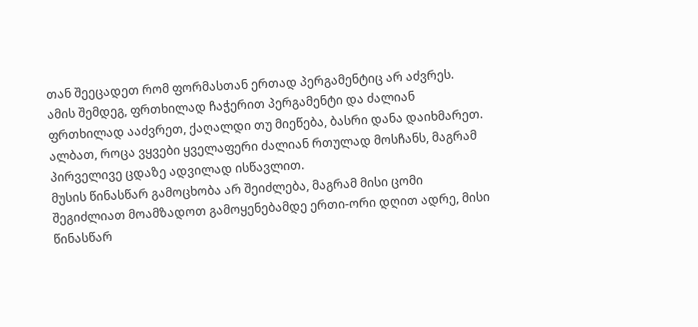თან შეეცადეთ რომ ფორმასთან ერთად პერგამენტიც არ აძვრეს. ამის შემდეგ, ფრთხილად ჩაჭერით პერგამენტი და ძალიან ფრთხილად ააძვრეთ, ქაღალდი თუ მიეწება, ბასრი დანა დაიხმარეთ. ალბათ, როცა ვყვები ყველაფერი ძალიან რთულად მოსჩანს, მაგრამ პირველივე ცდაზე ადვილად ისწავლით.
მუსის წინასწარ გამოცხობა არ შეიძლება, მაგრამ მისი ცომი შეგიძლიათ მოამზადოთ გამოყენებამდე ერთი-ორი დღით ადრე, მისი წინასწარ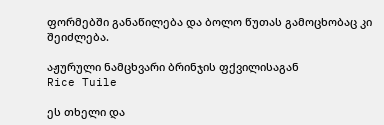ფორმებში განაწილება და ბოლო წუთას გამოცხობაც კი შეიძლება.

აჟურული ნამცხვარი ბრინჯის ფქვილისაგან
Rice Tuile

ეს თხელი და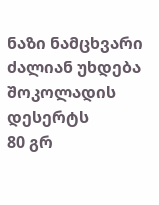ნაზი ნამცხვარი ძალიან უხდება შოკოლადის დესერტს
80 გრ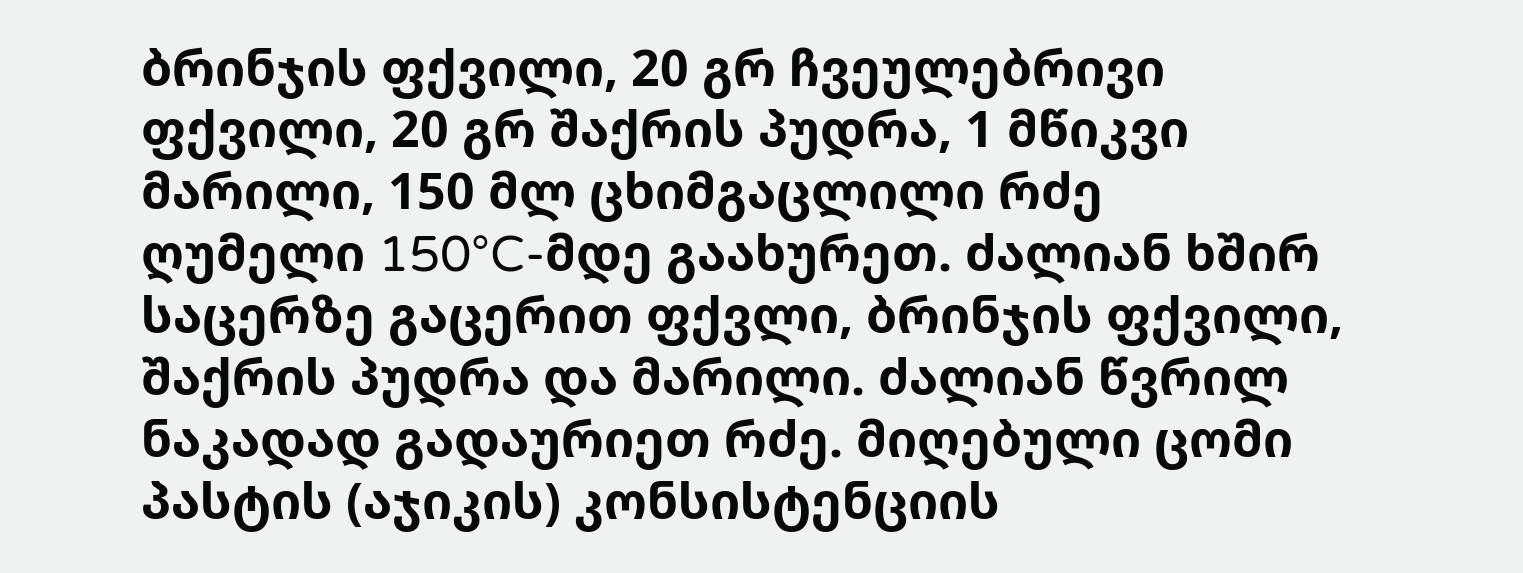ბრინჯის ფქვილი, 20 გრ ჩვეულებრივი ფქვილი, 20 გრ შაქრის პუდრა, 1 მწიკვი მარილი, 150 მლ ცხიმგაცლილი რძე
ღუმელი 150°C-მდე გაახურეთ. ძალიან ხშირ საცერზე გაცერით ფქვლი, ბრინჯის ფქვილი, შაქრის პუდრა და მარილი. ძალიან წვრილ ნაკადად გადაურიეთ რძე. მიღებული ცომი პასტის (აჯიკის) კონსისტენციის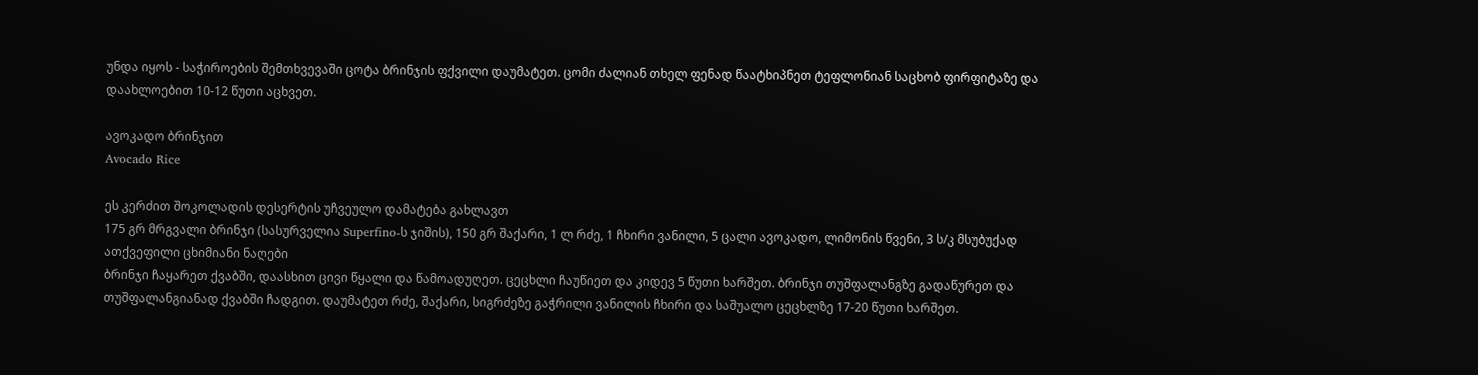უნდა იყოს - საჭიროების შემთხვევაში ცოტა ბრინჯის ფქვილი დაუმატეთ. ცომი ძალიან თხელ ფენად წაატხიპნეთ ტეფლონიან საცხობ ფირფიტაზე და დაახლოებით 10-12 წუთი აცხვეთ.

ავოკადო ბრინჯით
Avocado Rice

ეს კერძით შოკოლადის დესერტის უჩვეულო დამატება გახლავთ
175 გრ მრგვალი ბრინჯი (სასურველია Superfino-ს ჯიშის), 150 გრ შაქარი, 1 ლ რძე, 1 ჩხირი ვანილი, 5 ცალი ავოკადო, ლიმონის წვენი, 3 ს/კ მსუბუქად ათქვეფილი ცხიმიანი ნაღები
ბრინჯი ჩაყარეთ ქვაბში, დაასხით ცივი წყალი და წამოადუღეთ. ცეცხლი ჩაუწიეთ და კიდევ 5 წუთი ხარშეთ. ბრინჯი თუშფალანგზე გადაწურეთ და თუშფალანგიანად ქვაბში ჩადგით. დაუმატეთ რძე, შაქარი, სიგრძეზე გაჭრილი ვანილის ჩხირი და საშუალო ცეცხლზე 17-20 წუთი ხარშეთ.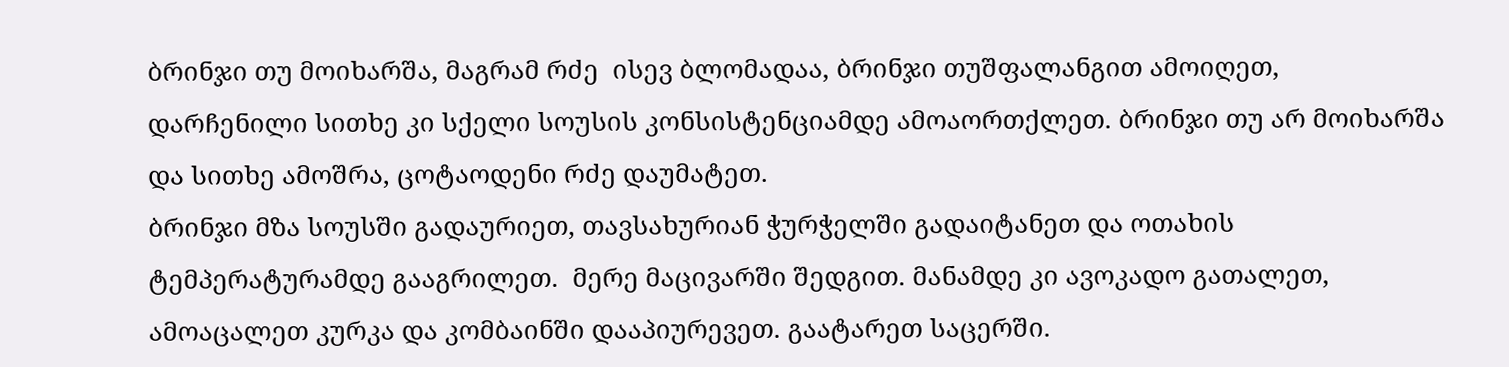ბრინჯი თუ მოიხარშა, მაგრამ რძე  ისევ ბლომადაა, ბრინჯი თუშფალანგით ამოიღეთ, დარჩენილი სითხე კი სქელი სოუსის კონსისტენციამდე ამოაორთქლეთ. ბრინჯი თუ არ მოიხარშა და სითხე ამოშრა, ცოტაოდენი რძე დაუმატეთ.
ბრინჯი მზა სოუსში გადაურიეთ, თავსახურიან ჭურჭელში გადაიტანეთ და ოთახის ტემპერატურამდე გააგრილეთ.  მერე მაცივარში შედგით. მანამდე კი ავოკადო გათალეთ, ამოაცალეთ კურკა და კომბაინში დააპიურევეთ. გაატარეთ საცერში.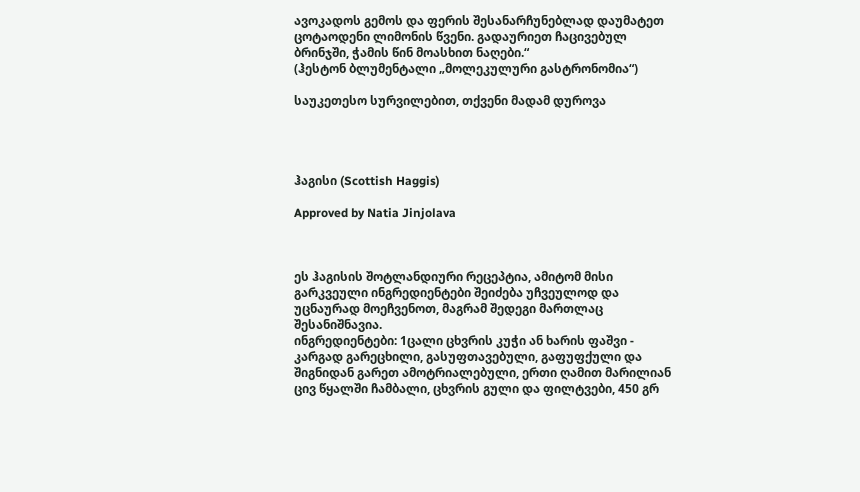ავოკადოს გემოს და ფერის შესანარჩუნებლად დაუმატეთ ცოტაოდენი ლიმონის წვენი. გადაურიეთ ჩაცივებულ ბრინჯში, ჭამის წინ მოასხით ნაღები.“
(ჰესტონ ბლუმენტალი „მოლეკულური გასტრონომია“)

საუკეთესო სურვილებით, თქვენი მადამ დუროვა




ჰაგისი (Scottish Haggis)

Approved by Natia Jinjolava



ეს ჰაგისის შოტლანდიური რეცეპტია, ამიტომ მისი გარკვეული ინგრედიენტები შეიძება უჩვეულოდ და უცნაურად მოეჩვენოთ, მაგრამ შედეგი მართლაც შესანიშნავია.
ინგრედიენტები: 1ცალი ცხვრის კუჭი ან ხარის ფაშვი - კარგად გარეცხილი, გასუფთავებული, გაფუფქული და შიგნიდან გარეთ ამოტრიალებული, ერთი ღამით მარილიან ცივ წყალში ჩამბალი, ცხვრის გული და ფილტვები, 450 გრ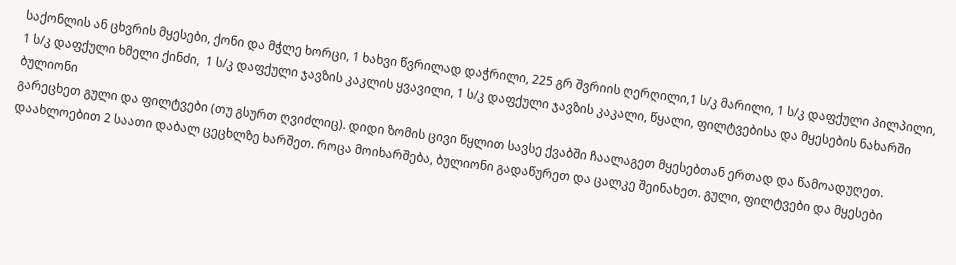საქონლის ან ცხვრის მყესები, ქონი და მჭლე ხორცი, 1 ხახვი წვრილად დაჭრილი, 225 გრ შვრიის ღერღილი,1 ს/კ მარილი, 1 ს/კ დაფქული პილპილი, 1 ს/კ დაფქული ხმელი ქინძი,  1 ს/კ დაფქული ჯავზის კაკლის ყვავილი, 1 ს/კ დაფქული ჯავზის კაკალი, წყალი, ფილტვებისა და მყესების ნახარში ბულიონი
გარეცხეთ გული და ფილტვები (თუ გსურთ ღვიძლიც). დიდი ზომის ცივი წყლით სავსე ქვაბში ჩაალაგეთ მყესებთან ერთად და წამოადუღეთ. დაახლოებით 2 საათი დაბალ ცეცხლზე ხარშეთ. როცა მოიხარშება, ბულიონი გადაწურეთ და ცალკე შეინახეთ. გული, ფილტვები და მყესები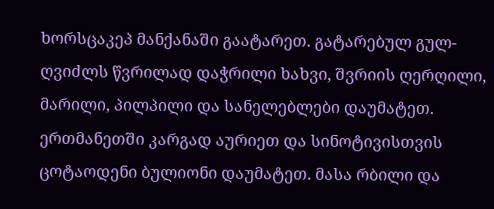ხორსცაკეპ მანქანაში გაატარეთ. გატარებულ გულ-ღვიძლს წვრილად დაჭრილი ხახვი, შვრიის ღერღილი, მარილი, პილპილი და სანელებლები დაუმატეთ. ერთმანეთში კარგად აურიეთ და სინოტივისთვის ცოტაოდენი ბულიონი დაუმატეთ. მასა რბილი და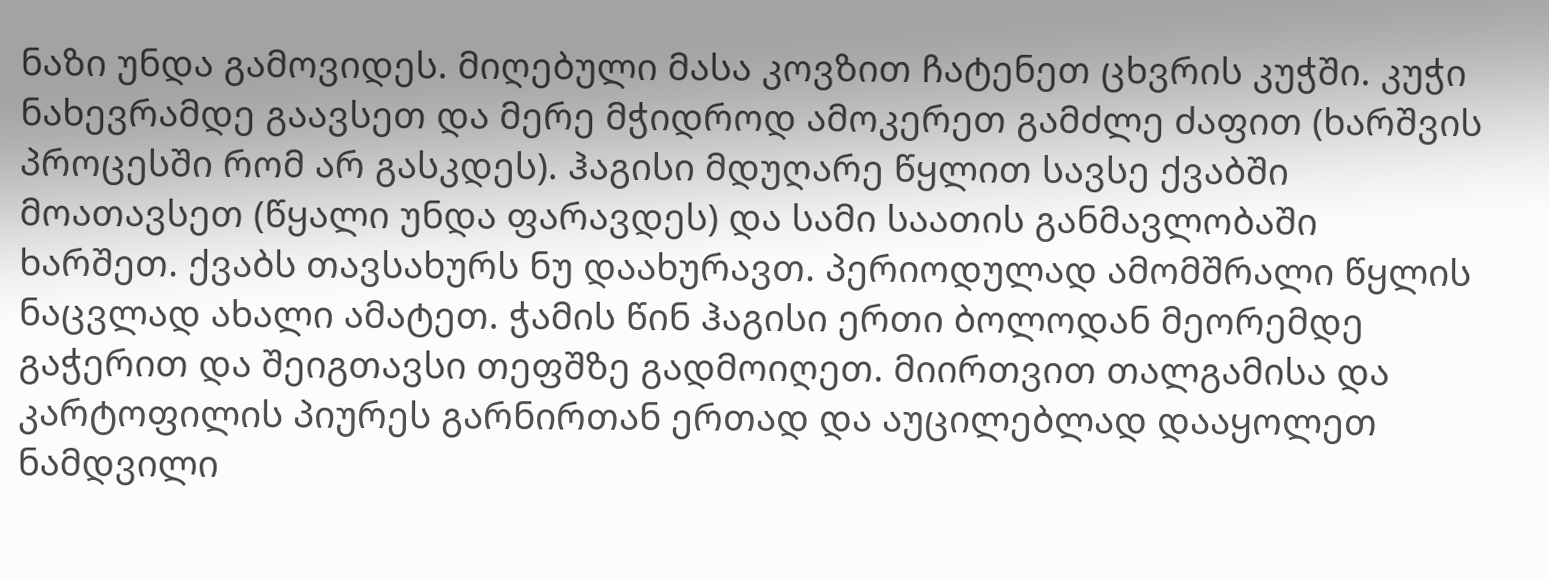ნაზი უნდა გამოვიდეს. მიღებული მასა კოვზით ჩატენეთ ცხვრის კუჭში. კუჭი ნახევრამდე გაავსეთ და მერე მჭიდროდ ამოკერეთ გამძლე ძაფით (ხარშვის პროცესში რომ არ გასკდეს). ჰაგისი მდუღარე წყლით სავსე ქვაბში მოათავსეთ (წყალი უნდა ფარავდეს) და სამი საათის განმავლობაში ხარშეთ. ქვაბს თავსახურს ნუ დაახურავთ. პერიოდულად ამომშრალი წყლის ნაცვლად ახალი ამატეთ. ჭამის წინ ჰაგისი ერთი ბოლოდან მეორემდე გაჭერით და შეიგთავსი თეფშზე გადმოიღეთ. მიირთვით თალგამისა და კარტოფილის პიურეს გარნირთან ერთად და აუცილებლად დააყოლეთ ნამდვილი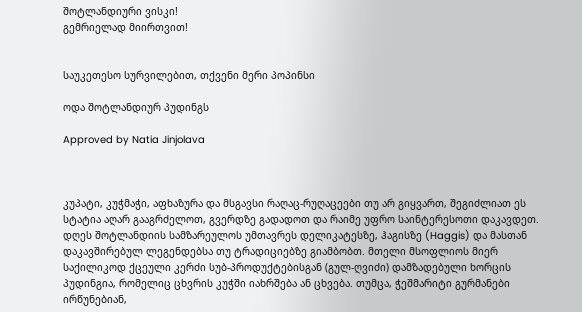შოტლანდიური ვისკი!
გემრიელად მიირთვით!


საუკეთესო სურვილებით, თქვენი მერი პოპინსი

ოდა შოტლანდიურ პუდინგს

Approved by Natia Jinjolava



კუპატი, კუჭმაჭი, აფხაზურა და მსგავსი რაღაც-რუღაცეები თუ არ გიყვართ, შეგიძლიათ ეს სტატია აღარ გააგრძელოთ, გვერდზე გადადოთ და რაიმე უფრო საინტერესოთი დაკავდეთ. დღეს შოტლანდიის სამზარეულოს უმთავრეს დელიკატესზე, ჰაგისზე (Haggis) და მასთან დაკავშირებულ ლეგენდებსა თუ ტრადიციებზე გიამბობთ. მთელი მსოფლიოს მიერ საქილიკოდ ქცეული კერძი სუბ-პროდუქტებისგან (გულ-ღვიძი) დამზადებული ხორცის პუდინგია, რომელიც ცხვრის კუჭში იახრშება ან ცხვება. თუმცა, ჭეშმარიტი გურმანები ირწუნებიან,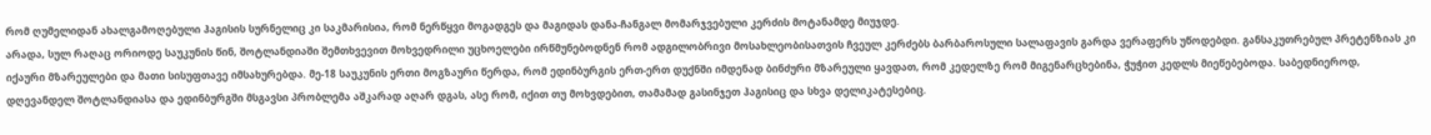რომ ღუმელიდან ახალგამოღებული ჰაგისის სურნელიც კი საკმარისია, რომ ნერწყვი მოგადგეს და მაგიდას დანა-ჩანგალ მომარჯვებული კერძის მოტანამდე მიუჯდე.
არადა, სულ რაღაც ორიოდე საუკუნის წინ, შოტლანდიაში შემთხვევით მოხვედრილი უცხოელები ირწმუნებოდნენ რომ ადგილობრივი მოსახლეობისათვის ჩვეულ კერძებს ბარბაროსული სალაფავის გარდა ვერაფერს უწოდებდი. განსაკუთრებულ პრეტენზიას კი იქაური მზარეულები და მათი სისუფთავე იმსახურებდა. მე-18 საუკუნის ერთი მოგზაური წერდა, რომ ედინბურგის ერთ-ერთ დუქნში იმდენად ბინძური მზარეული ყავდათ, რომ კედელზე რომ მიგენარცხებინა, ჭუჭით კედლს მიეწებებოდა. საბედნიეროდ, დღევანდელ შოტლანდიასა და ედინბურგში მსგავსი პრობლემა აშკარად აღარ დგას, ასე რომ, იქით თუ მოხვდებით, თამამად გასინჯეთ ჰაგისიც და სხვა დელიკატესებიც.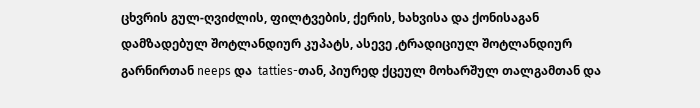ცხვრის გულ-ღვიძლის, ფილტვების, ქერის, ხახვისა და ქონისაგან დამზადებულ შოტლანდიურ კუპატს, ასევე ,ტრადიციულ შოტლანდიურ გარნირთან neeps და  tatties-თან, პიურედ ქცეულ მოხარშულ თალგამთან და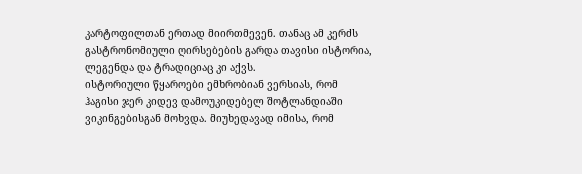კარტოფილთან ერთად მიირთმევენ. თანაც ამ კერძს გასტრონომიული ღირსებების გარდა თავისი ისტორია, ლეგენდა და ტრადიციაც კი აქვს.
ისტორიული წყაროები ემხრობიან ვერსიას, რომ ჰაგისი ჯერ კიდევ დამოუკიდებელ შოტლანდიაში ვიკინგებისგან მოხვდა. მიუხედავად იმისა, რომ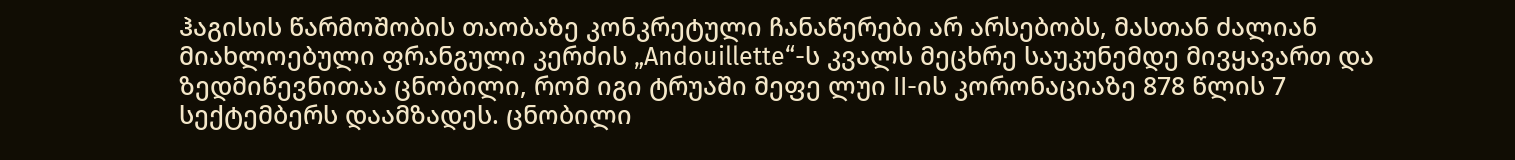ჰაგისის წარმოშობის თაობაზე კონკრეტული ჩანაწერები არ არსებობს, მასთან ძალიან მიახლოებული ფრანგული კერძის „Andouillette“-ს კვალს მეცხრე საუკუნემდე მივყავართ და ზედმიწევნითაა ცნობილი, რომ იგი ტრუაში მეფე ლუი II-ის კორონაციაზე 878 წლის 7 სექტემბერს დაამზადეს. ცნობილი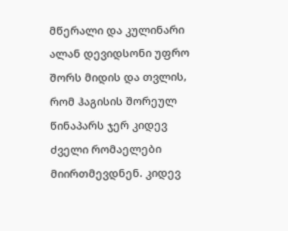მწერალი და კულინარი ალან დევიდსონი უფრო შორს მიდის და თვლის, რომ ჰაგისის შორეულ წინაპარს ჯერ კიდევ ძველი რომაელები მიირთმევდნენ. კიდევ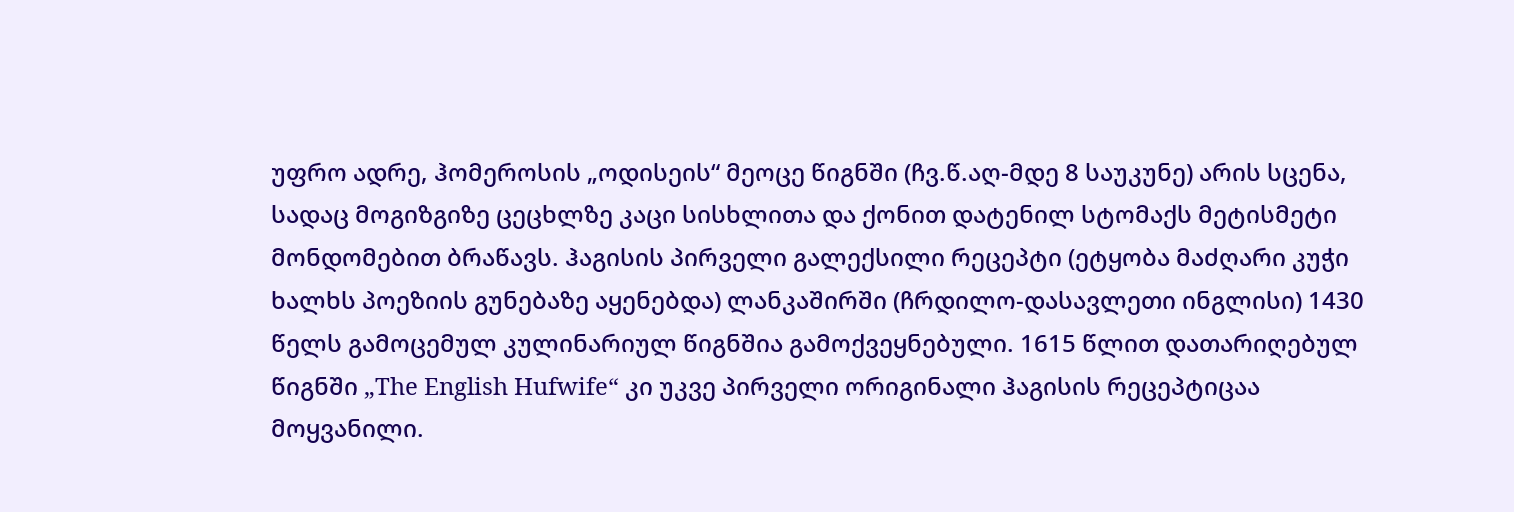უფრო ადრე, ჰომეროსის „ოდისეის“ მეოცე წიგნში (ჩვ.წ.აღ-მდე 8 საუკუნე) არის სცენა, სადაც მოგიზგიზე ცეცხლზე კაცი სისხლითა და ქონით დატენილ სტომაქს მეტისმეტი მონდომებით ბრაწავს. ჰაგისის პირველი გალექსილი რეცეპტი (ეტყობა მაძღარი კუჭი ხალხს პოეზიის გუნებაზე აყენებდა) ლანკაშირში (ჩრდილო-დასავლეთი ინგლისი) 1430 წელს გამოცემულ კულინარიულ წიგნშია გამოქვეყნებული. 1615 წლით დათარიღებულ წიგნში „The English Hufwife“ კი უკვე პირველი ორიგინალი ჰაგისის რეცეპტიცაა მოყვანილი.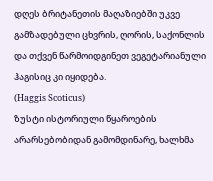დღეს ბრიტანეთის მაღაზიებში უკვე გამზადებული ცხვრის, ღორის, საქონლის და თქვენ წარმოიდგინეთ ვეგეტარიანული ჰაგისიც კი იყიდება.
(Haggis Scoticus)
ზუსტი ისტორიული წყაროების არარსებობიდან გამომდინარე, ხალხმა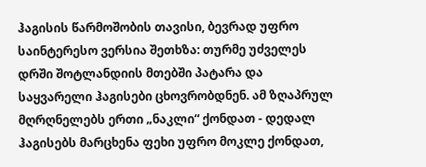ჰაგისის წარმოშობის თავისი, ბევრად უფრო საინტერესო ვერსია შეთხზა: თურმე უძველეს დრში შოტლანდიის მთებში პატარა და საყვარელი ჰაგისები ცხოვრობდნენ. ამ ზღაპრულ მღრღნელებს ერთი „ნაკლი“ ქონდათ - დედალ ჰაგისებს მარცხენა ფეხი უფრო მოკლე ქონდათ,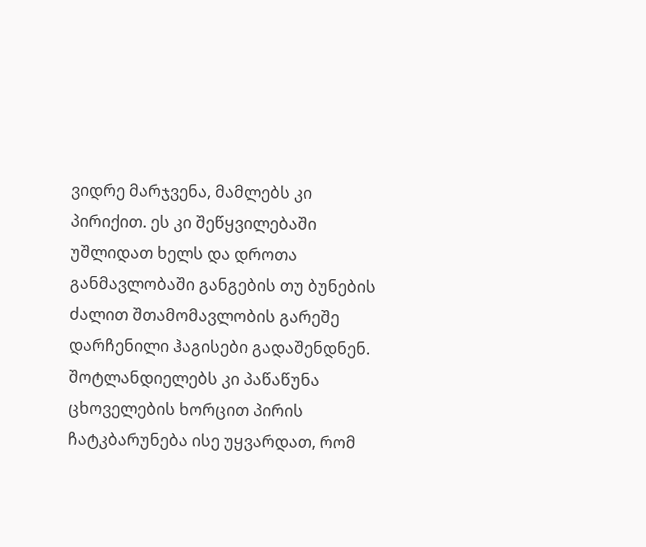ვიდრე მარჯვენა, მამლებს კი პირიქით. ეს კი შეწყვილებაში უშლიდათ ხელს და დროთა განმავლობაში განგების თუ ბუნების ძალით შთამომავლობის გარეშე დარჩენილი ჰაგისები გადაშენდნენ. შოტლანდიელებს კი პაწაწუნა ცხოველების ხორცით პირის ჩატკბარუნება ისე უყვარდათ, რომ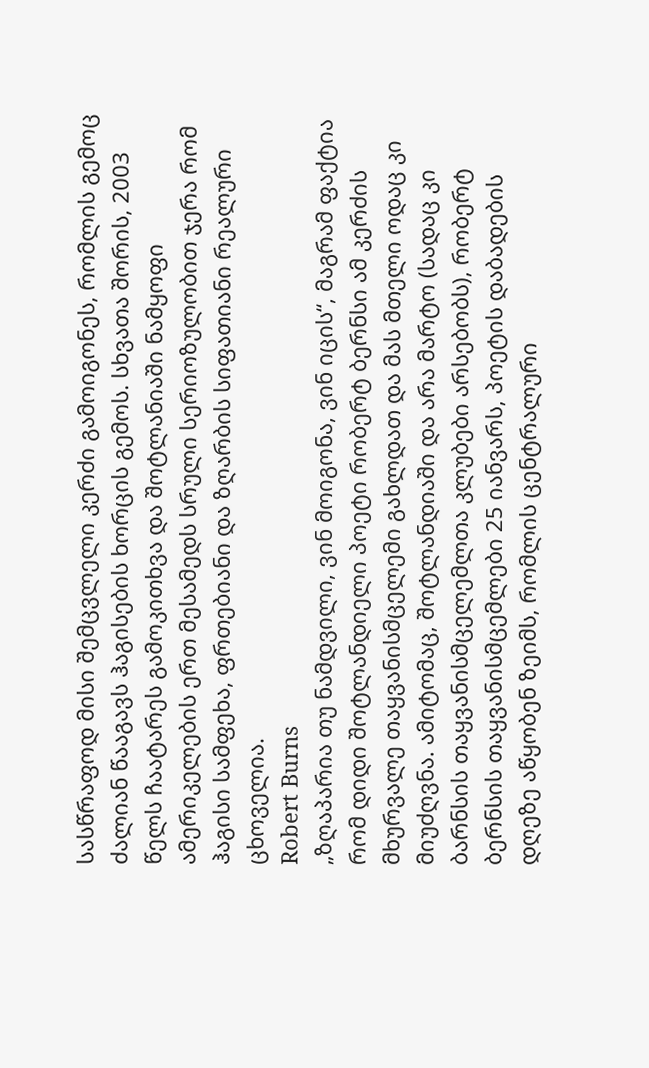სასწრაფოდ მისი შემცვლელი კერძი გამოიგონეს, რომლის გემოც ძალიან წააგავს ჰაგისების ხორცის გემოს. სხვათა შორის, 2003 წელს ჩაატარეს გამოკითხვა და შოტლანიაში ნამყოფი ამერიკელების ერთ მესამედს სრული სერიოზულობით ჯერა რომ ჰაგისი სამფეხა, ფრთებიანი და ზღარბის სიფათიანი რეალური ცხოველია.
Robert Burns
„ზღაპარია თუ ნამდვილი, ვინ მოიგონა, ვინ იცის“, მაგრამ ფაქტია რომ დიდი შოტლანდიელი პოეტი რობერტ ბერნსი ამ კერძის მხურვალე თაყვანისმცელემი გახლდათ და მას მთელი ოდაც კი მიუძღვნა. ამიტომაც, შოტლანდიაში და არა მარტო (სადაც კი ბარნსის თაყვანისმცელემლთა კლუბები არსებობს), რობერტ ბერნსის თაყვანისმცემლები 25 იანვარს, პოეტის დაბადების დღეზე აწყობენ ზეიმს, რომლის ცენტრალური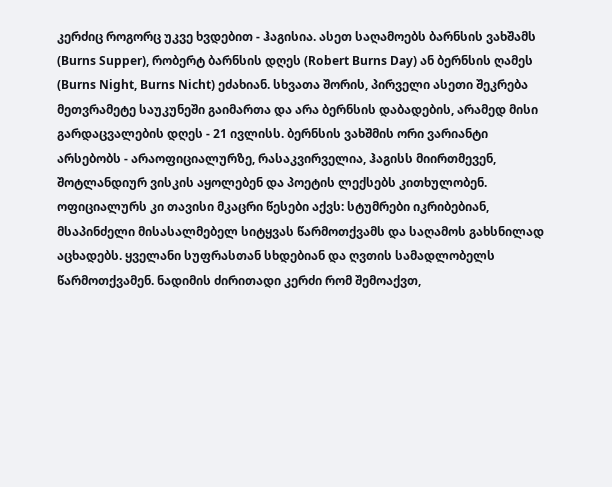კერძიც როგორც უკვე ხვდებით - ჰაგისია. ასეთ საღამოებს ბარნსის ვახშამს (Burns Supper), რობერტ ბარნსის დღეს (Robert Burns Day) ან ბერნსის ღამეს (Burns Night, Burns Nicht) ეძახიან. სხვათა შორის, პირველი ასეთი შეკრება მეთვრამეტე საუკუნეში გაიმართა და არა ბერნსის დაბადების, არამედ მისი გარდაცვალების დღეს - 21 ივლისს. ბერნსის ვახშმის ორი ვარიანტი არსებობს - არაოფიციალურზე, რასაკვირველია, ჰაგისს მიირთმევენ, შოტლანდიურ ვისკის აყოლებენ და პოეტის ლექსებს კითხულობენ. ოფიციალურს კი თავისი მკაცრი წესები აქვს: სტუმრები იკრიბებიან, მსაპინძელი მისასალმებელ სიტყვას წარმოთქვამს და საღამოს გახსნილად აცხადებს. ყველანი სუფრასთან სხდებიან და ღვთის სამადლობელს წარმოთქვამენ. ნადიმის ძირითადი კერძი რომ შემოაქვთ,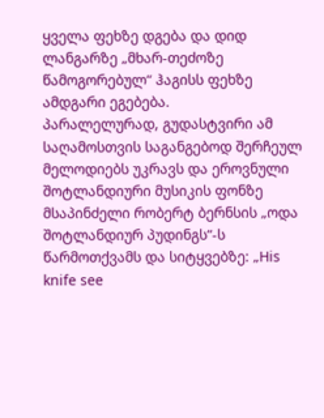ყველა ფეხზე დგება და დიდ ლანგარზე „მხარ-თეძოზე წამოგორებულ“ ჰაგისს ფეხზე ამდგარი ეგებება.
პარალელურად, გუდასტვირი ამ საღამოსთვის საგანგებოდ შერჩეულ მელოდიებს უკრავს და ეროვნული შოტლანდიური მუსიკის ფონზე მსაპინძელი რობერტ ბერნსის „ოდა შოტლანდიურ პუდინგს“-ს წარმოთქვამს და სიტყვებზე: „His knife see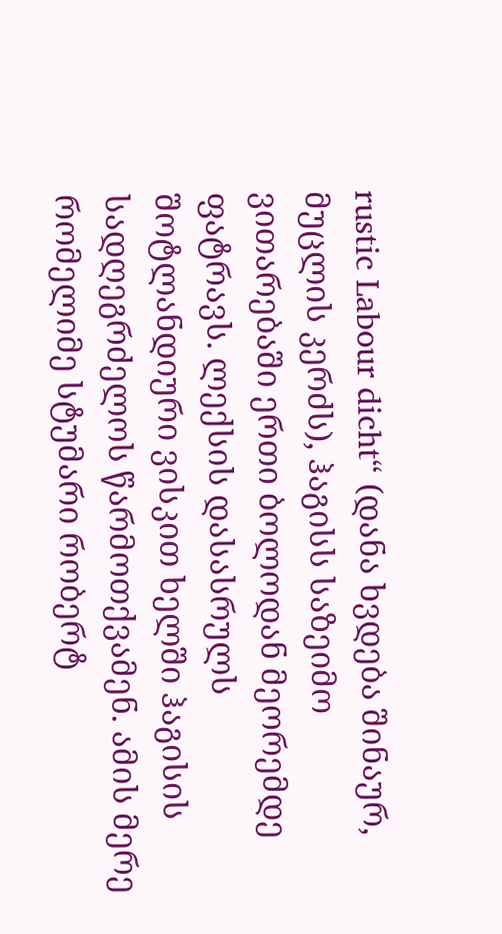rustic Labour dicht“ (დანა ხვდება შინაურ, მუცლის კერძს), ჰაგისს საზეიმო ვითარებაში ერთი ბოლოდან მეორემდე ფატრავს. ლექსის დასასრულს შოტლანდიური ვისკით ხელში ჰაგისის სადღეგრძელოს წარმოთქვამენ. ამის მერე რომელიმე სტუმარი რობერტ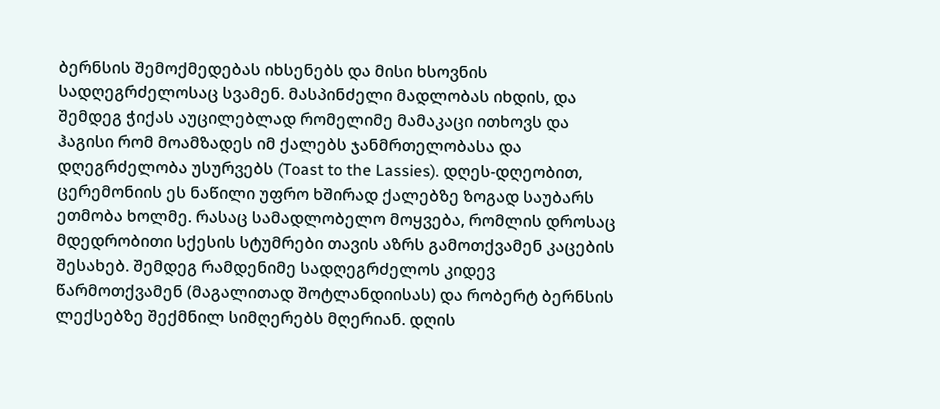ბერნსის შემოქმედებას იხსენებს და მისი ხსოვნის სადღეგრძელოსაც სვამენ. მასპინძელი მადლობას იხდის, და შემდეგ ჭიქას აუცილებლად რომელიმე მამაკაცი ითხოვს და ჰაგისი რომ მოამზადეს იმ ქალებს ჯანმრთელობასა და დღეგრძელობა უსურვებს (Toast to the Lassies). დღეს-დღეობით, ცერემონიის ეს ნაწილი უფრო ხშირად ქალებზე ზოგად საუბარს ეთმობა ხოლმე. რასაც სამადლობელო მოყვება, რომლის დროსაც მდედრობითი სქესის სტუმრები თავის აზრს გამოთქვამენ კაცების შესახებ. შემდეგ რამდენიმე სადღეგრძელოს კიდევ წარმოთქვამენ (მაგალითად შოტლანდიისას) და რობერტ ბერნსის ლექსებზე შექმნილ სიმღერებს მღერიან. დღის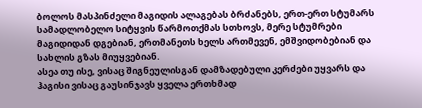ბოლოს მასპინძელი მაგიდის ალაგებას ბრძანებს, ერთ-ერთ სტუმარს სამადლობელო სიტყვის წარმოთქმას სთხოვს, მერე სტუმრები მაგიდიდან დგებიან, ერთმანეთს ხელს ართმევენ, ემშვიდობებიან და სახლის გზას მიუყვებიან.
ასეა თუ ისე, ვისაც შიგნეულისგან დამზადებული კერძები უყვარს და  ჰაგისი ვისაც გაუსინჯავს ყველა ერთხმად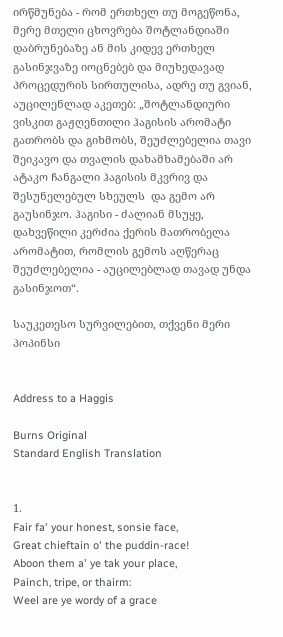ირწმუნება - რომ ერთხელ თუ მოგეწონა, მერე მთელი ცხოვრება შოტლანდიაში დაბრუნებაზე ან მის კიდევ ერთხელ გასინჯვაზე იოცნებებ და მიუხედავად პროცედურის სირთულისა, ადრე თუ გვიან, აუცილენლად აკეთებ: „შოტლანდიური ვისკით გაჟღენთილი ჰაგისის არომატი გათრობს და გიხმობს, შეუძლებელია თავი შეიკავო და თვალის დახამხამებაში არ ატაკო ჩანგალი ჰაგისის მკვრივ და შესუნელებულ სხეულს  და გემო არ გაუსინჯო. ჰაგისი - ძალიან მსუყე, დახვეწილი კერძია ქერის მათრობელა არომატით, რომლის გემოს აღწერაც შეუძლებელია - აუცილებლად თავად უნდა გასინჯოთ“.

საუკეთესო სურვილებით, თქვენი მერი პოპინსი


Address to a Haggis

Burns Original
Standard English Translation


1.
Fair fa' your honest, sonsie face,
Great chieftain o' the puddin-race!
Aboon them a' ye tak your place,
Painch, tripe, or thairm:
Weel are ye wordy of a grace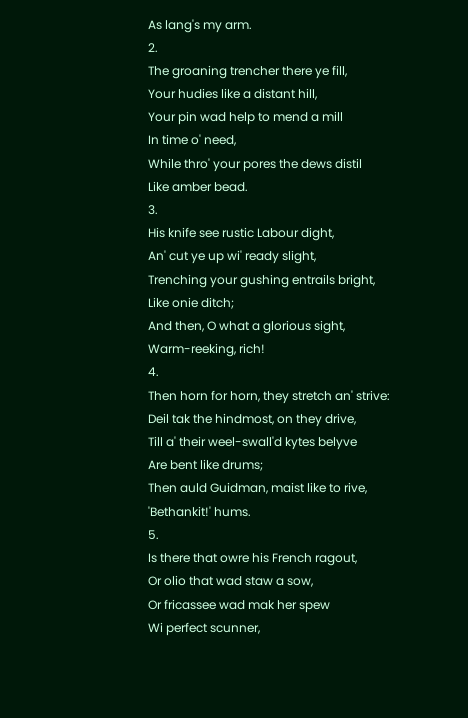As lang's my arm.
2.
The groaning trencher there ye fill,
Your hudies like a distant hill,
Your pin wad help to mend a mill
In time o' need,
While thro' your pores the dews distil
Like amber bead.
3.
His knife see rustic Labour dight,
An' cut ye up wi' ready slight,
Trenching your gushing entrails bright,
Like onie ditch;
And then, O what a glorious sight,
Warm-reeking, rich!
4.
Then horn for horn, they stretch an' strive:
Deil tak the hindmost, on they drive,
Till a' their weel-swall'd kytes belyve
Are bent like drums;
Then auld Guidman, maist like to rive,
'Bethankit!' hums.
5.
Is there that owre his French ragout,
Or olio that wad staw a sow,
Or fricassee wad mak her spew
Wi perfect scunner,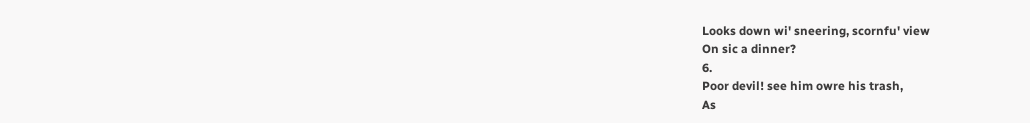Looks down wi' sneering, scornfu' view
On sic a dinner?
6.
Poor devil! see him owre his trash,
As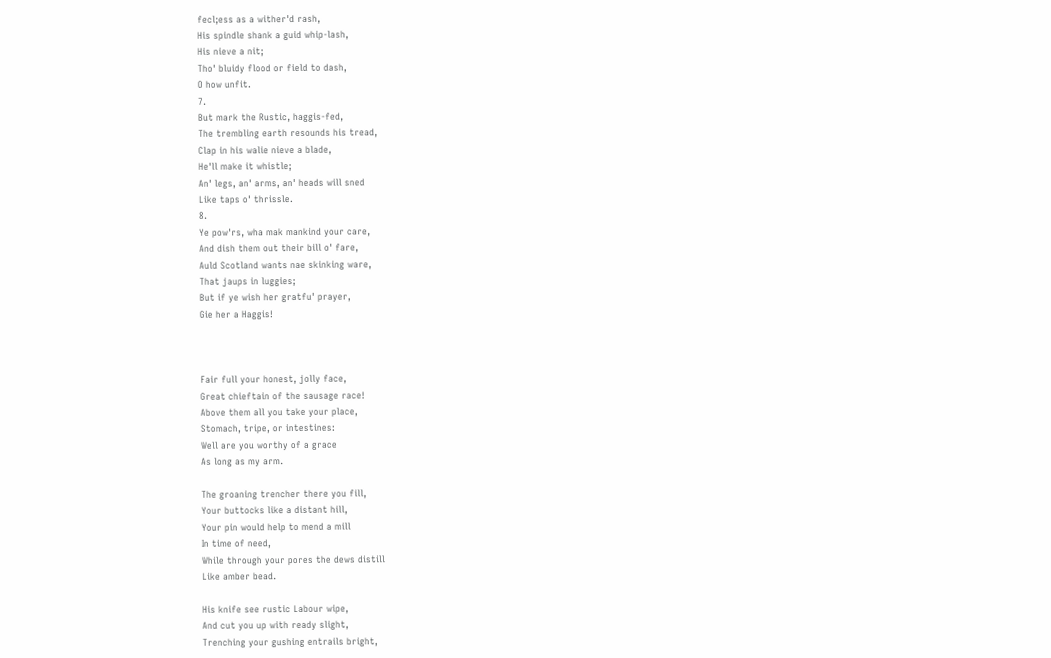fecl;ess as a wither'd rash,
His spindle shank a guid whip-lash,
His nieve a nit;
Tho' bluidy flood or field to dash,
O how unfit.
7.
But mark the Rustic, haggis-fed,
The trembling earth resounds his tread,
Clap in his walie nieve a blade,
He'll make it whistle;
An' legs, an' arms, an' heads will sned
Like taps o' thrissle.
8.
Ye pow'rs, wha mak mankind your care,
And dish them out their bill o' fare,
Auld Scotland wants nae skinking ware,
That jaups in luggies;
But if ye wish her gratfu' prayer,
Gie her a Haggis!



Fair full your honest, jolly face,
Great chieftain of the sausage race!
Above them all you take your place,
Stomach, tripe, or intestines:
Well are you worthy of a grace
As long as my arm.

The groaning trencher there you fill,
Your buttocks like a distant hill,
Your pin would help to mend a mill
In time of need,
While through your pores the dews distill
Like amber bead.

His knife see rustic Labour wipe,
And cut you up with ready slight,
Trenching your gushing entrails bright,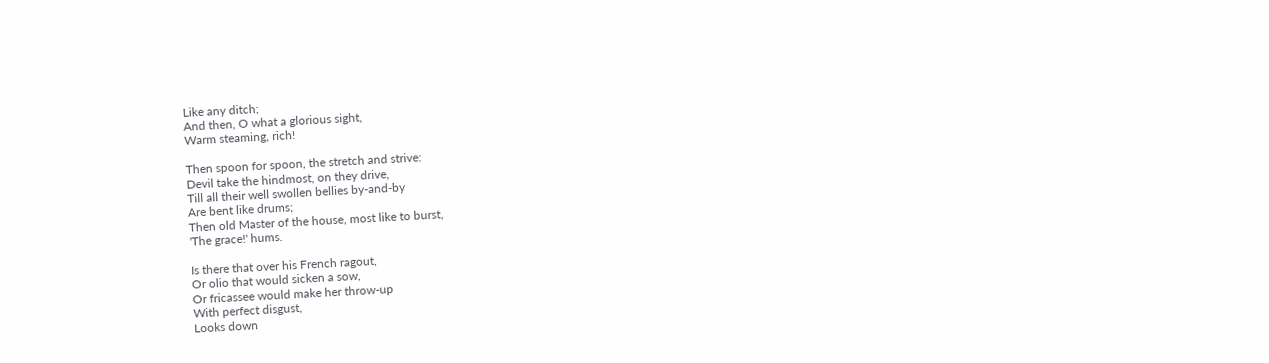Like any ditch;
And then, O what a glorious sight,
Warm steaming, rich!

Then spoon for spoon, the stretch and strive:
Devil take the hindmost, on they drive,
Till all their well swollen bellies by-and-by
Are bent like drums;
Then old Master of the house, most like to burst,
'The grace!' hums.

Is there that over his French ragout,
Or olio that would sicken a sow,
Or fricassee would make her throw-up
With perfect disgust,
Looks down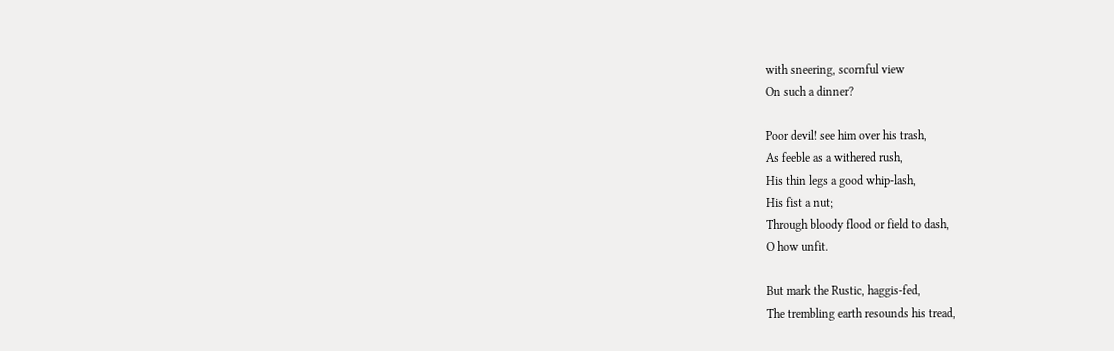with sneering, scornful view
On such a dinner?

Poor devil! see him over his trash,
As feeble as a withered rush,
His thin legs a good whip-lash,
His fist a nut;
Through bloody flood or field to dash,
O how unfit.

But mark the Rustic, haggis-fed,
The trembling earth resounds his tread,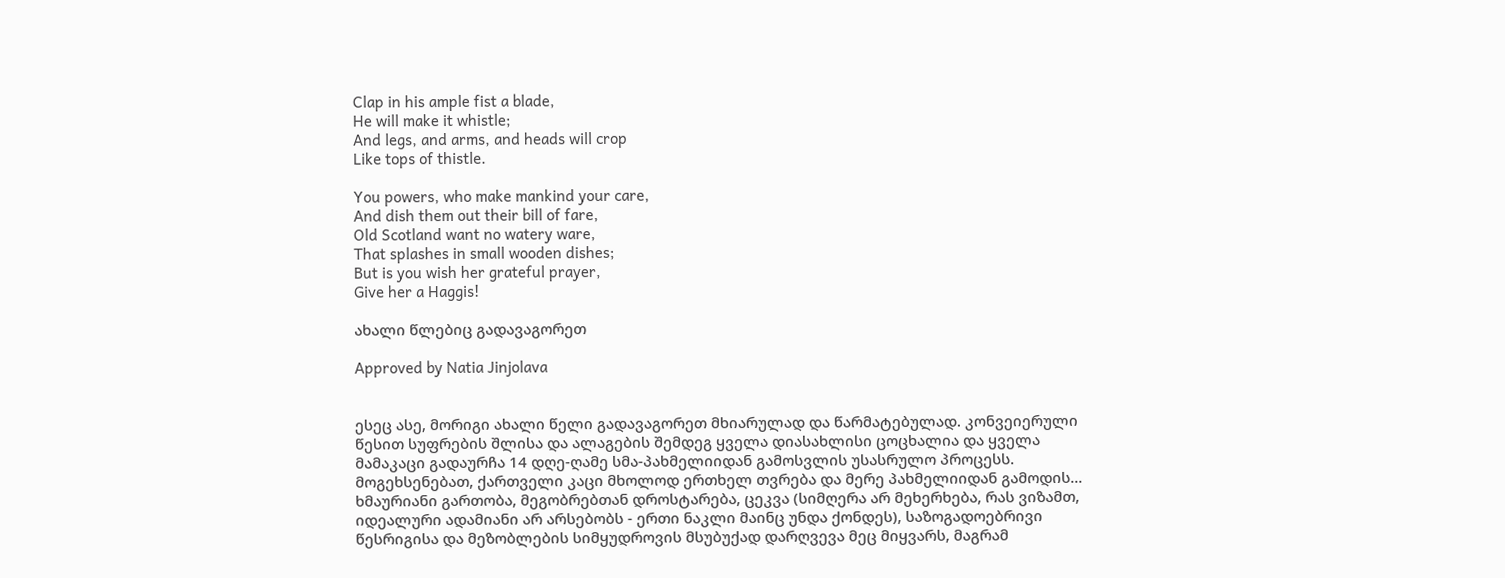Clap in his ample fist a blade,
He will make it whistle;
And legs, and arms, and heads will crop
Like tops of thistle.

You powers, who make mankind your care,
And dish them out their bill of fare,
Old Scotland want no watery ware,
That splashes in small wooden dishes;
But is you wish her grateful prayer,
Give her a Haggis!

ახალი წლებიც გადავაგორეთ

Approved by Natia Jinjolava


ესეც ასე, მორიგი ახალი წელი გადავაგორეთ მხიარულად და წარმატებულად. კონვეიერული წესით სუფრების შლისა და ალაგების შემდეგ ყველა დიასახლისი ცოცხალია და ყველა მამაკაცი გადაურჩა 14 დღე-ღამე სმა-პახმელიიდან გამოსვლის უსასრულო პროცესს. მოგეხსენებათ, ქართველი კაცი მხოლოდ ერთხელ თვრება და მერე პახმელიიდან გამოდის... ხმაურიანი გართობა, მეგობრებთან დროსტარება, ცეკვა (სიმღერა არ მეხერხება, რას ვიზამთ, იდეალური ადამიანი არ არსებობს - ერთი ნაკლი მაინც უნდა ქონდეს), საზოგადოებრივი წესრიგისა და მეზობლების სიმყუდროვის მსუბუქად დარღვევა მეც მიყვარს, მაგრამ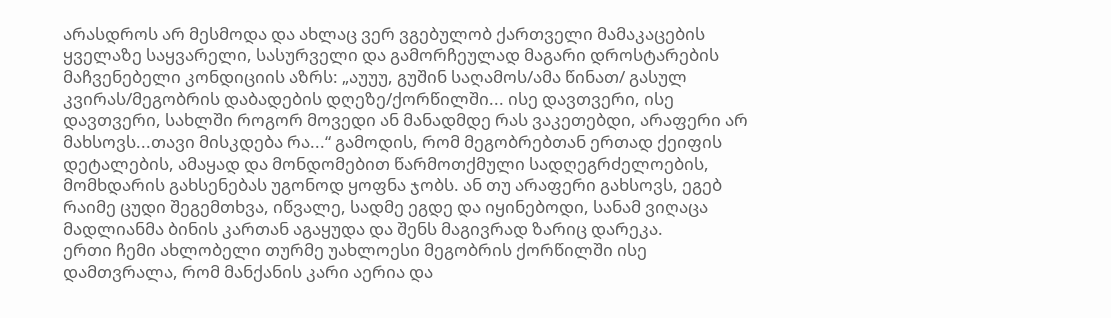არასდროს არ მესმოდა და ახლაც ვერ ვგებულობ ქართველი მამაკაცების ყველაზე საყვარელი, სასურველი და გამორჩეულად მაგარი დროსტარების მაჩვენებელი კონდიციის აზრს: „აუუუ, გუშინ საღამოს/ამა წინათ/ გასულ კვირას/მეგობრის დაბადების დღეზე/ქორწილში... ისე დავთვერი, ისე დავთვერი, სახლში როგორ მოვედი ან მანადმდე რას ვაკეთებდი, არაფერი არ მახსოვს...თავი მისკდება რა...“ გამოდის, რომ მეგობრებთან ერთად ქეიფის დეტალების, ამაყად და მონდომებით წარმოთქმული სადღეგრძელოების, მომხდარის გახსენებას უგონოდ ყოფნა ჯობს. ან თუ არაფერი გახსოვს, ეგებ რაიმე ცუდი შეგემთხვა, იწვალე, სადმე ეგდე და იყინებოდი, სანამ ვიღაცა მადლიანმა ბინის კართან აგაყუდა და შენს მაგივრად ზარიც დარეკა.
ერთი ჩემი ახლობელი თურმე უახლოესი მეგობრის ქორწილში ისე დამთვრალა, რომ მანქანის კარი აერია და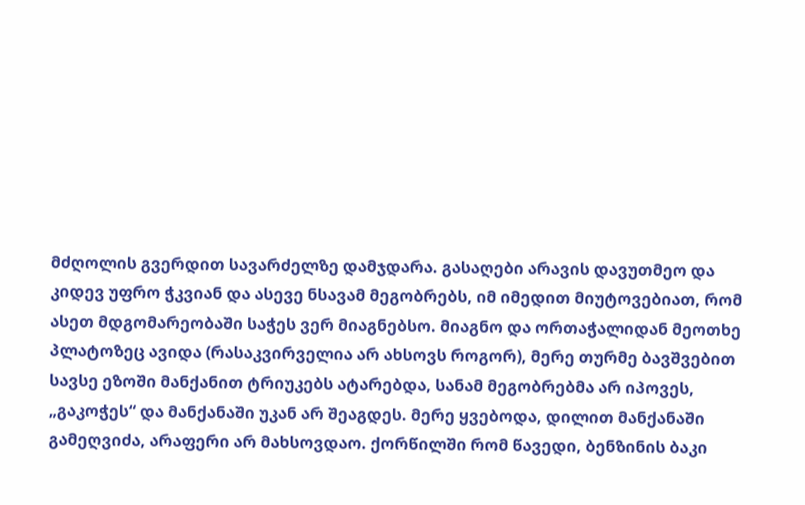მძღოლის გვერდით სავარძელზე დამჯდარა. გასაღები არავის დავუთმეო და კიდევ უფრო ჭკვიან და ასევე ნსავამ მეგობრებს, იმ იმედით მიუტოვებიათ, რომ ასეთ მდგომარეობაში საჭეს ვერ მიაგნებსო. მიაგნო და ორთაჭალიდან მეოთხე პლატოზეც ავიდა (რასაკვირველია არ ახსოვს როგორ), მერე თურმე ბავშვებით სავსე ეზოში მანქანით ტრიუკებს ატარებდა, სანამ მეგობრებმა არ იპოვეს, „გაკოჭეს“ და მანქანაში უკან არ შეაგდეს. მერე ყვებოდა, დილით მანქანაში გამეღვიძა, არაფერი არ მახსოვდაო. ქორწილში რომ წავედი, ბენზინის ბაკი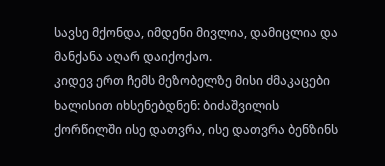სავსე მქონდა, იმდენი მივლია, დამიცლია და მანქანა აღარ დაიქოქაო.
კიდევ ერთ ჩემს მეზობელზე მისი ძმაკაცები ხალისით იხსენებდნენ: ბიძაშვილის ქორწილში ისე დათვრა, ისე დათვრა ბენზინს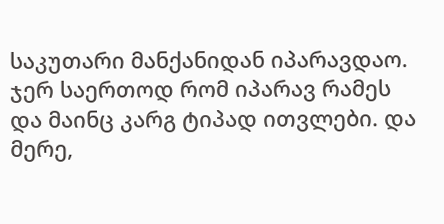საკუთარი მანქანიდან იპარავდაო. ჯერ საერთოდ რომ იპარავ რამეს და მაინც კარგ ტიპად ითვლები. და მერე,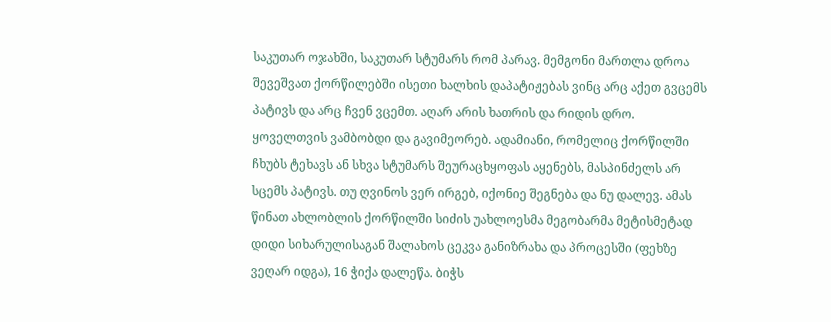საკუთარ ოჯახში, საკუთარ სტუმარს რომ პარავ. მემგონი მართლა დროა შევეშვათ ქორწილებში ისეთი ხალხის დაპატიჟებას ვინც არც აქეთ გვცემს პატივს და არც ჩვენ ვცემთ. აღარ არის ხათრის და რიდის დრო. ყოველთვის ვამბობდი და გავიმეორებ. ადამიანი, რომელიც ქორწილში ჩხუბს ტეხავს ან სხვა სტუმარს შეურაცხყოფას აყენებს, მასპინძელს არ სცემს პატივს. თუ ღვინოს ვერ ირგებ, იქონიე შეგნება და ნუ დალევ. ამას წინათ ახლობლის ქორწილში სიძის უახლოესმა მეგობარმა მეტისმეტად დიდი სიხარულისაგან შალახოს ცეკვა განიზრახა და პროცესში (ფეხზე ვეღარ იდგა), 16 ჭიქა დალეწა. ბიჭს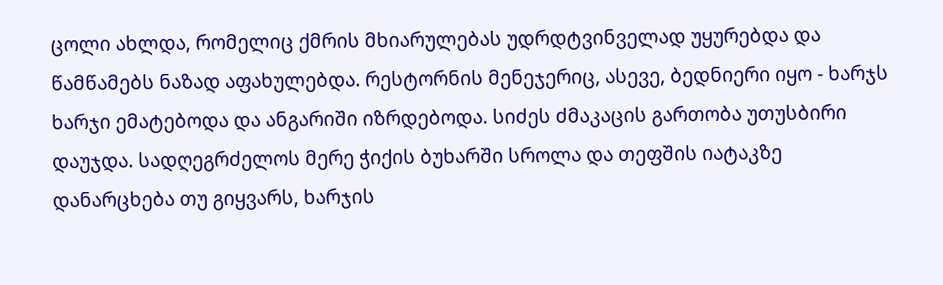ცოლი ახლდა, რომელიც ქმრის მხიარულებას უდრდტვინველად უყურებდა და წამწამებს ნაზად აფახულებდა. რესტორნის მენეჯერიც, ასევე, ბედნიერი იყო - ხარჯს ხარჯი ემატებოდა და ანგარიში იზრდებოდა. სიძეს ძმაკაცის გართობა უთუსბირი დაუჯდა. სადღეგრძელოს მერე ჭიქის ბუხარში სროლა და თეფშის იატაკზე დანარცხება თუ გიყვარს, ხარჯის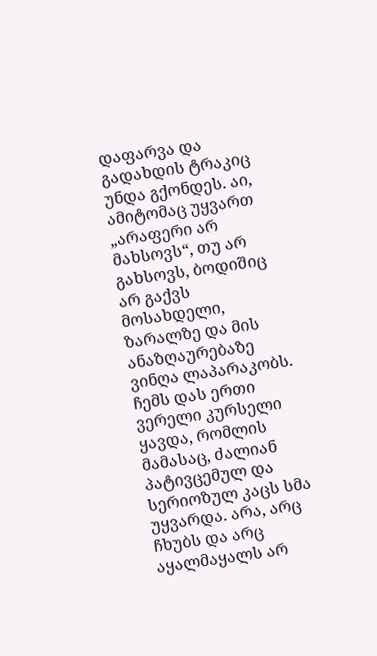დაფარვა და გადახდის ტრაკიც უნდა გქონდეს. აი, ამიტომაც უყვართ „არაფერი არ მახსოვს“, თუ არ გახსოვს, ბოდიშიც არ გაქვს მოსახდელი, ზარალზე და მის ანაზღაურებაზე ვინღა ლაპარაკობს.
ჩემს დას ერთი ვერელი კურსელი ყავდა, რომლის მამასაც, ძალიან პატივცემულ და სერიოზულ კაცს სმა უყვარდა. არა, არც ჩხუბს და არც აყალმაყალს არ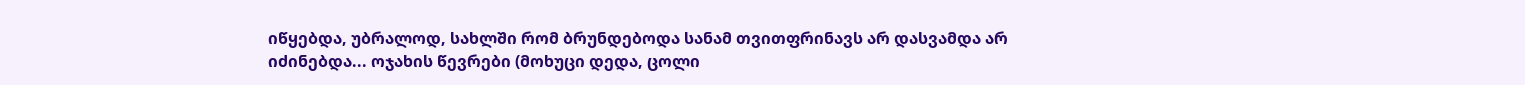იწყებდა, უბრალოდ, სახლში რომ ბრუნდებოდა სანამ თვითფრინავს არ დასვამდა არ იძინებდა... ოჯახის წევრები (მოხუცი დედა, ცოლი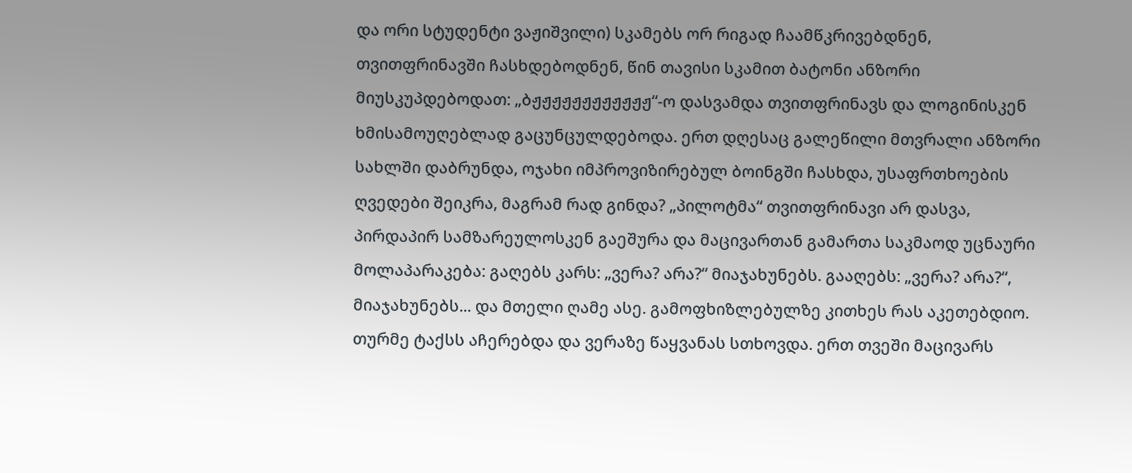და ორი სტუდენტი ვაჟიშვილი) სკამებს ორ რიგად ჩაამწკრივებდნენ, თვითფრინავში ჩასხდებოდნენ, წინ თავისი სკამით ბატონი ანზორი მიუსკუპდებოდათ: „ბჟჟჟჟჟჟჟჟჟჟჟჟ“-ო დასვამდა თვითფრინავს და ლოგინისკენ ხმისამოუღებლად გაცუნცულდებოდა. ერთ დღესაც გალეწილი მთვრალი ანზორი სახლში დაბრუნდა, ოჯახი იმპროვიზირებულ ბოინგში ჩასხდა, უსაფრთხოების ღვედები შეიკრა, მაგრამ რად გინდა? „პილოტმა“ თვითფრინავი არ დასვა, პირდაპირ სამზარეულოსკენ გაეშურა და მაცივართან გამართა საკმაოდ უცნაური მოლაპარაკება: გაღებს კარს: „ვერა? არა?“ მიაჯახუნებს. გააღებს: „ვერა? არა?“, მიაჯახუნებს... და მთელი ღამე ასე. გამოფხიზლებულზე კითხეს რას აკეთებდიო. თურმე ტაქსს აჩერებდა და ვერაზე წაყვანას სთხოვდა. ერთ თვეში მაცივარს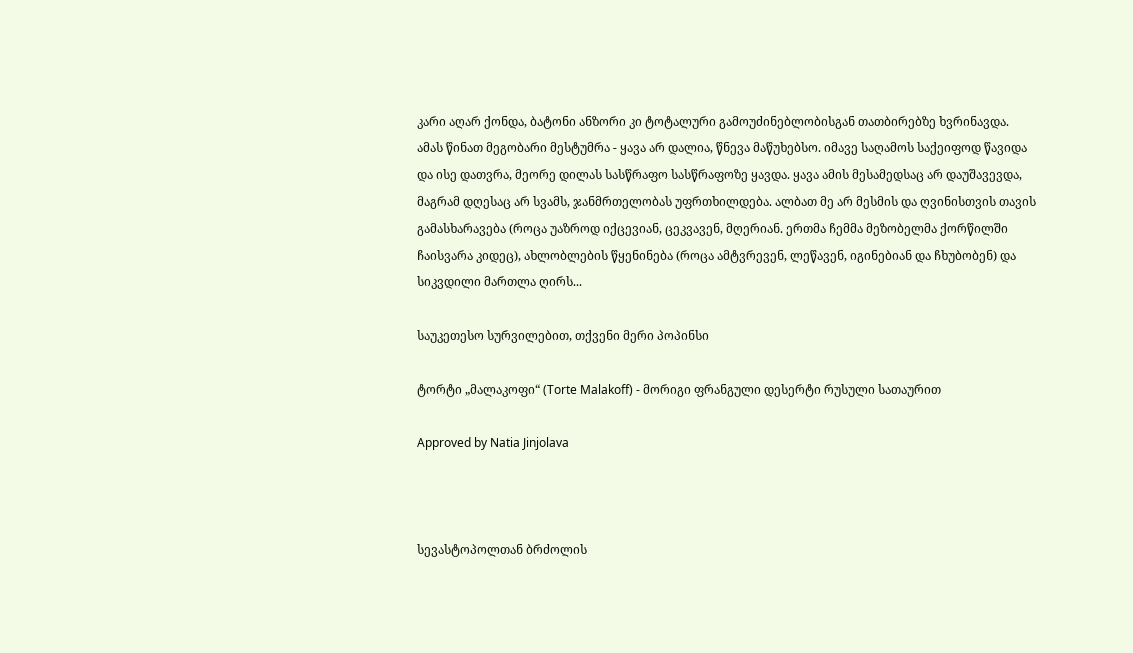კარი აღარ ქონდა, ბატონი ანზორი კი ტოტალური გამოუძინებლობისგან თათბირებზე ხვრინავდა.
ამას წინათ მეგობარი მესტუმრა - ყავა არ დალია, წნევა მაწუხებსო. იმავე საღამოს საქეიფოდ წავიდა და ისე დათვრა, მეორე დილას სასწრაფო სასწრაფოზე ყავდა. ყავა ამის მესამედსაც არ დაუშავევდა, მაგრამ დღესაც არ სვამს, ჯანმრთელობას უფრთხილდება. ალბათ მე არ მესმის და ღვინისთვის თავის გამასხარავება (როცა უაზროდ იქცევიან, ცეკვავენ, მღერიან. ერთმა ჩემმა მეზობელმა ქორწილში ჩაისვარა კიდეც), ახლობლების წყენინება (როცა ამტვრევენ, ლეწავენ, იგინებიან და ჩხუბობენ) და სიკვდილი მართლა ღირს...

საუკეთესო სურვილებით, თქვენი მერი პოპინსი

ტორტი „მალაკოფი“ (Torte Malakoff) - მორიგი ფრანგული დესერტი რუსული სათაურით

Approved by Natia Jinjolava



სევასტოპოლთან ბრძოლის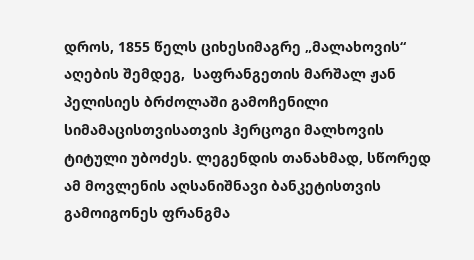დროს, 1855 წელს ციხესიმაგრე „მალახოვის“ აღების შემდეგ,  საფრანგეთის მარშალ ჟან პელისიეს ბრძოლაში გამოჩენილი სიმამაცისთვისათვის ჰერცოგი მალხოვის ტიტული უბოძეს. ლეგენდის თანახმად, სწორედ ამ მოვლენის აღსანიშნავი ბანკეტისთვის გამოიგონეს ფრანგმა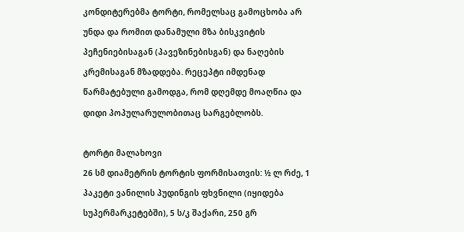კონდიტერებმა ტორტი, რომელსაც გამოცხობა არ უნდა და რომით დანამული მზა ბისკვიტის პეჩენიებისაგან (პავეზინებისგან) და ნაღების კრემისაგან მზადდება. რეცეპტი იმდენად წარმატებული გამოდგა, რომ დღემდე მოაღწია და დიდი პოპულარულობითაც სარგებლობს.

ტორტი მალახოვი
26 სმ დიამეტრის ტორტის ფორმისათვის: ½ ლ რძე, 1 პაკეტი ვანილის პუდინგის ფხვნილი (იყიდება სუპერმარკეტებში), 5 ს/კ შაქარი, 250 გრ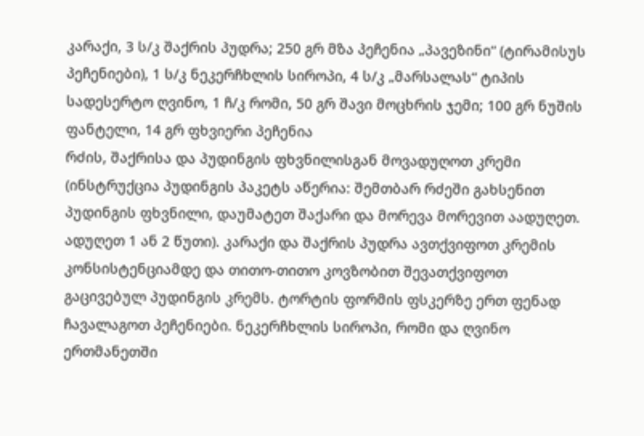კარაქი, 3 ს/კ შაქრის პუდრა; 250 გრ მზა პეჩენია „პავეზინი“ (ტირამისუს პეჩენიები), 1 ს/კ ნეკერჩხლის სიროპი, 4 ს/კ „მარსალას“ ტიპის სადესერტო ღვინო, 1 ჩ/კ რომი, 50 გრ შავი მოცხრის ჯემი; 100 გრ ნუშის ფანტელი, 14 გრ ფხვიერი პეჩენია
რძის, შაქრისა და პუდინგის ფხვნილისგან მოვადუღოთ კრემი (ინსტრუქცია პუდინგის პაკეტს აწერია: შემთბარ რძეში გახსენით პუდინგის ფხვნილი, დაუმატეთ შაქარი და მორევა მორევით აადუღეთ. ადუღეთ 1 ან 2 წუთი). კარაქი და შაქრის პუდრა ავთქვიფოთ კრემის კონსისტენციამდე და თითო-თითო კოვზობით შევათქვიფოთ გაცივებულ პუდინგის კრემს. ტორტის ფორმის ფსკერზე ერთ ფენად ჩავალაგოთ პეჩენიები. ნეკერჩხლის სიროპი, რომი და ღვინო ერთმანეთში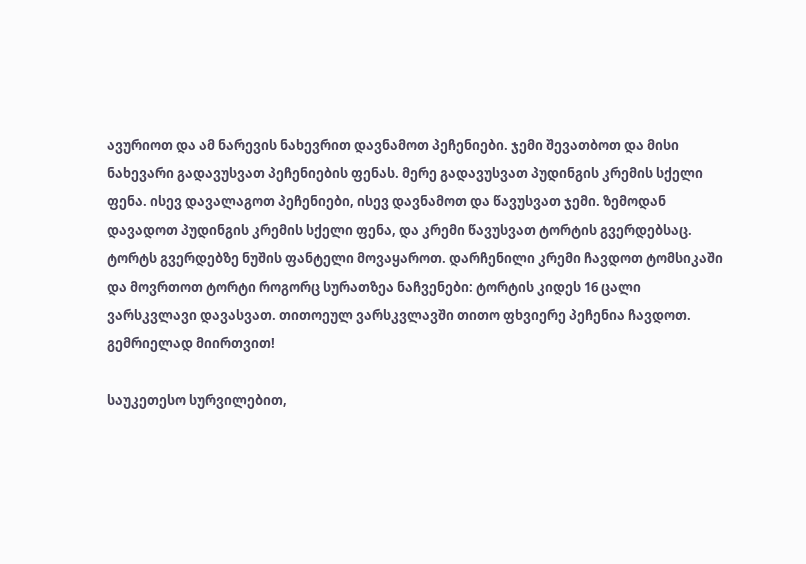ავურიოთ და ამ ნარევის ნახევრით დავნამოთ პეჩენიები. ჯემი შევათბოთ და მისი ნახევარი გადავუსვათ პეჩენიების ფენას. მერე გადავუსვათ პუდინგის კრემის სქელი ფენა. ისევ დავალაგოთ პეჩენიები, ისევ დავნამოთ და წავუსვათ ჯემი. ზემოდან დავადოთ პუდინგის კრემის სქელი ფენა, და კრემი წავუსვათ ტორტის გვერდებსაც. ტორტს გვერდებზე ნუშის ფანტელი მოვაყაროთ. დარჩენილი კრემი ჩავდოთ ტომსიკაში და მოვრთოთ ტორტი როგორც სურათზეა ნაჩვენები: ტორტის კიდეს 16 ცალი ვარსკვლავი დავასვათ. თითოეულ ვარსკვლავში თითო ფხვიერე პეჩენია ჩავდოთ.
გემრიელად მიირთვით!

საუკეთესო სურვილებით,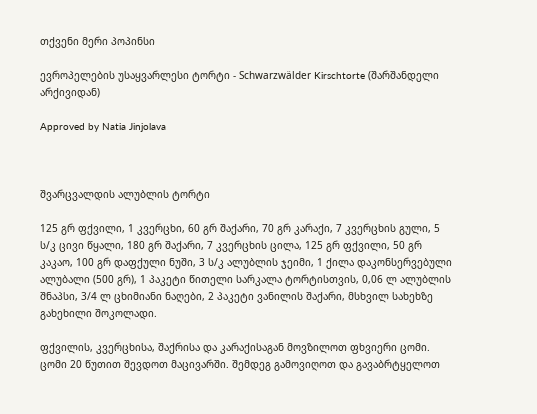თქვენი მერი პოპინსი

ევროპელების უსაყვარლესი ტორტი - Schwarzwälder Kirschtorte (შარშანდელი არქივიდან)

Approved by Natia Jinjolava



შვარცვალდის ალუბლის ტორტი

125 გრ ფქვილი, 1 კვერცხი, 60 გრ შაქარი, 70 გრ კარაქი, 7 კვერცხის გული, 5 ს/კ ცივი წყალი, 180 გრ შაქარი, 7 კვერცხის ცილა, 125 გრ ფქვილი, 50 გრ კაკაო, 100 გრ დაფქული ნუში, 3 ს/კ ალუბლის ჯეიმი, 1 ქილა დაკონსერვებული ალუბალი (500 გრ), 1 პაკეტი წითელი სარკალა ტორტისთვის, 0,06 ლ ალუბლის შნაპსი, 3/4 ლ ცხიმიანი ნაღები, 2 პაკეტი ვანილის შაქარი, მსხვილ სახეხზე გახეხილი შოკოლადი.

ფქვილის, კვერცხისა, შაქრისა და კარაქისაგან მოვზილოთ ფხვიერი ცომი. ცომი 20 წუთით შევდოთ მაცივარში. შემდეგ გამოვიღოთ და გავაბრტყელოთ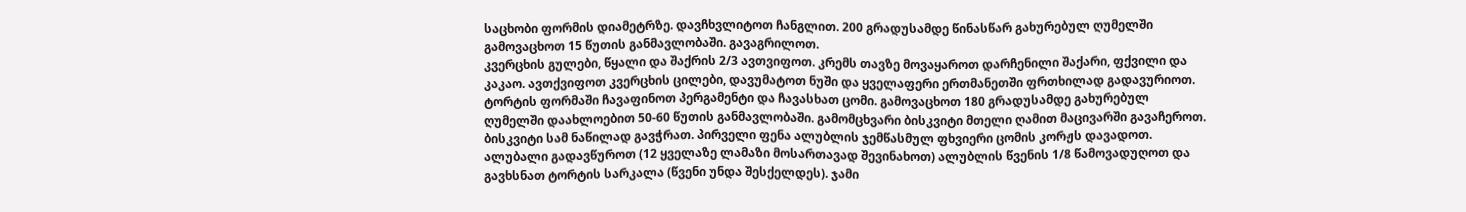საცხობი ფორმის დიამეტრზე. დავჩხვლიტოთ ჩანგლით. 200 გრადუსამდე წინასწარ გახურებულ ღუმელში გამოვაცხოთ 15 წუთის განმავლობაში. გავაგრილოთ.
კვერცხის გულები, წყალი და შაქრის 2/3 ავთვიფოთ. კრემს თავზე მოვაყაროთ დარჩენილი შაქარი, ფქვილი და კაკაო. ავთქვიფოთ კვერცხის ცილები, დავუმატოთ ნუში და ყველაფერი ერთმანეთში ფრთხილად გადავურიოთ.
ტორტის ფორმაში ჩავაფინოთ პერგამენტი და ჩავასხათ ცომი. გამოვაცხოთ 180 გრადუსამდე გახურებულ ღუმელში დაახლოებით 50-60 წუთის განმავლობაში. გამომცხვარი ბისკვიტი მთელი ღამით მაცივარში გავაჩეროთ.
ბისკვიტი სამ ნაწილად გავჭრათ. პირველი ფენა ალუბლის ჯემწასმულ ფხვიერი ცომის კორჟს დავადოთ.
ალუბალი გადავწუროთ (12 ყველაზე ლამაზი მოსართავად შევინახოთ) ალუბლის წვენის 1/8 წამოვადუღოთ და გავხსნათ ტორტის სარკალა (წვენი უნდა შესქელდეს). ჯამი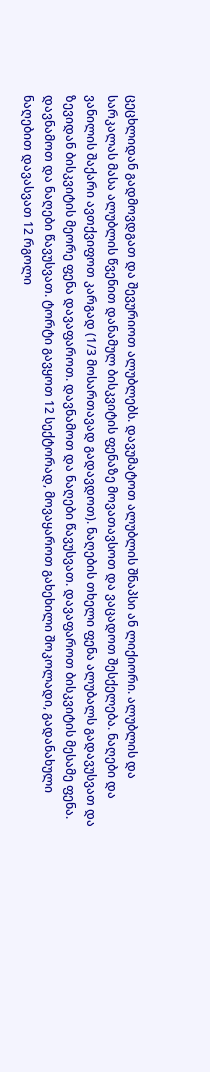ცეცხლიდან გადმოვდგათ და შევურიოთ ალუბლებს. დავუმატოთ ალუბლის შნაპსი ან ლიქიორი. ალუბლის და სარკალას მასა ალუბლის წვენით დანამულ ბისკვიტის ფენაზე მოვათავსოთ და ვაცადოთ შესქელება. ნაღები და ვანილის შაქარი ავთქვიფოთ კარგად (1/3 მოსართავად გადავდოთ). ნაღების თხელი ფენა ალუბალს გადავუსვათ და ზევიდან ბისკვიტის მეორე ფენა დავაფაროთ. დავნამოთ და ნაღები წავუსვათ. დავაფაროთ ბისკვიტის მესამე ფენა. დავნამოთ და ნაღები წავუსვათ. ტორტი გავყოთ 12 სექტორად, მოვაყაროთ გახეხილი შოკოლადი, გადანახული ნაღებით დავასვათ 12 რგოლი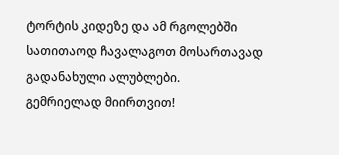ტორტის კიდეზე და ამ რგოლებში სათითაოდ ჩავალაგოთ მოსართავად გადანახული ალუბლები.
გემრიელად მიირთვით!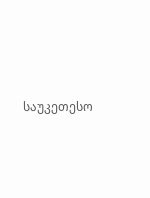საუკეთესო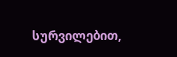სურვილებით,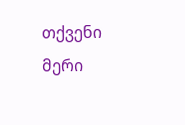თქვენი მერი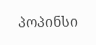პოპინსი